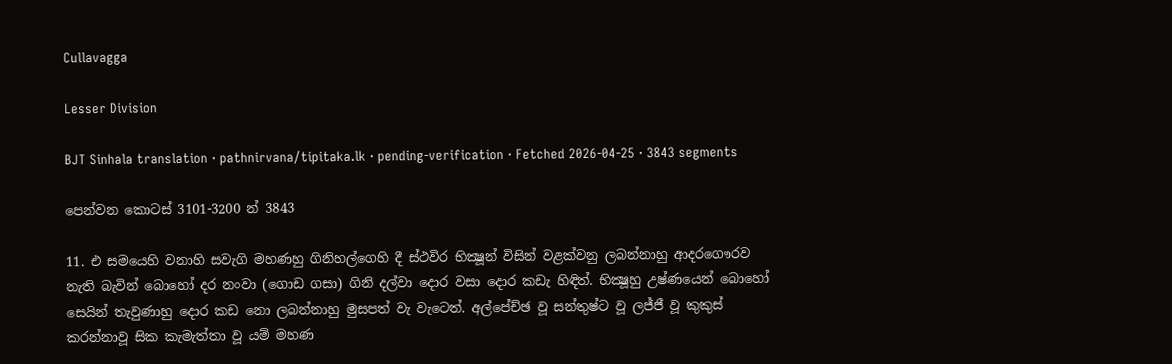Cullavagga

Lesser Division

BJT Sinhala translation · pathnirvana/tipitaka.lk · pending-verification · Fetched 2026-04-25 · 3843 segments

පෙන්වන කොටස් 3101-3200 න් 3843

11. එ සමයෙහි වනාහි සවැගි මහණහු ගිනිහල්ගෙහි දී ස්ථවිර භික්‍ෂූන් විසින් වළක්වනු ලබන්නාහු ආදරගෞරව නැති බැවින් බොහෝ දර නංවා (ගොඩ ගසා) ගිනි දල්වා දොර වසා දොර කඩැ හිඳිත්. භික්‍ෂූහු උෂ්ණයෙන් බොහෝ සෙයින් තැවුණාහු දොර කඩ නො ලබන්නාහු මුසපත් වැ වැටෙත්. අල්පේච්ඡ වූ සන්තුෂ්ට වූ ලජ්ජී වූ කුකුස් කරන්නාවූ සික කැමැත්තා වූ යම් මහණ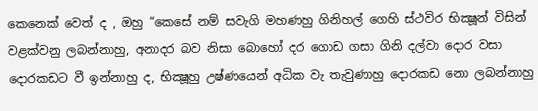කෙනෙක් වෙත් ද , ඔහු “කෙසේ නම් සවැගි මහණහු ගිනිහල් ගෙහි ස්ථවිර භික්‍ෂූන් විසින් වළක්වනු ලබන්නාහු, අනාදර බව නිසා බොහෝ දර ගොඩ ගසා ගිනි දල්වා දොර වසා දොරකඩට වී ඉන්නාහු ද, භික්‍ෂූහු උෂ්ණයෙන් අධික වැ තැවුණාහු දොරකඩ නො ලබන්නාහු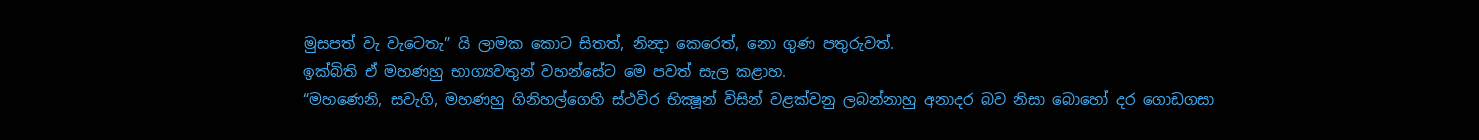මුසපත් වැ වැටෙතැ” යි ලාමක කොට සිතත්, නින්‍දා කෙරෙත්, නො ගුණ පතුරුවත්.
ඉක්බිති ඒ මහණහු භාග්‍යවතුන් වහන්සේට මෙ පවත් සැල කළාහ.
“මහණෙනි, සවැගි, මහණහු ගිනිහල්ගෙහි ස්ථවිර භික්‍ෂූන් විසින් වළක්වනු ලබන්නාහු අනාදර බව නිසා බොහෝ දර ගොඩගසා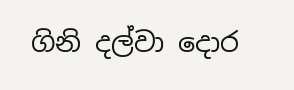ගිනි දල්වා දොර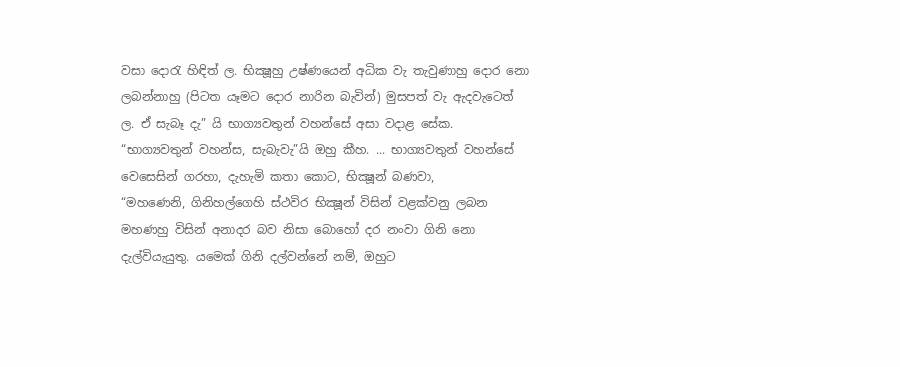වසා දොරැ හිඳිත් ල. භික්‍ෂූහු උෂ්ණයෙන් අධික වැ තැවුණාහු දොර නො ලබන්නාහු (පිටත යෑමට දොර නාරින බැවින්) මුසපත් වැ ඇදවැටෙත් ල. ඒ සැබෑ දැ” යි භාග්‍යවතුන් වහන්සේ අසා වදාළ සේක.
“භාග්‍යවතුන් වහන්ස, සැබැවැ”යි ඔහු කීහ. ... භාග්‍යවතුන් වහන්සේ වෙසෙසින් ගරහා, දැහැමි කතා කොට, භික්‍ෂූන් බණවා,
“මහණෙනි, ගිනිහල්ගෙහි ස්ථවිර භික්‍ෂූන් විසින් වළක්වනු ලබන මහණහු විසින් අනාදර බව නිසා බොහෝ දර නංවා ගිනි නො දැල්වියැයුතු. යමෙක් ගිනි දල්වන්නේ නම්, ඔහුට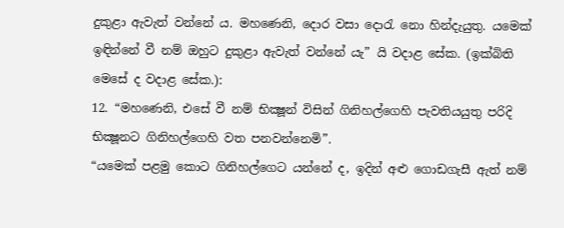දුකුළා ඇවැත් වන්නේ ය. මහණෙනි, දොර වසා දොරැ නො හින්දැයුතු. යමෙක් ඉඳින්නේ වී නම් ඔහුට දුකුළා ඇවැත් වන්නේ යැ” යි වදාළ සේක. (ඉක්බිති මෙසේ ද වදාළ සේක.):
12. “මහණෙනි, එසේ වී නම් භික්‍ෂූන් විසින් ගිනිහල්ගෙහි පැවතියයුතු පරිදි භික්‍ෂූනට ගිනිහල්ගෙහි වත පනවන්නෙමි”.
“යමෙක් පළමු කොට ගිනිහල්ගෙට යන්නේ ද, ඉදින් අළු ගොඩගැසී ඇත් නම්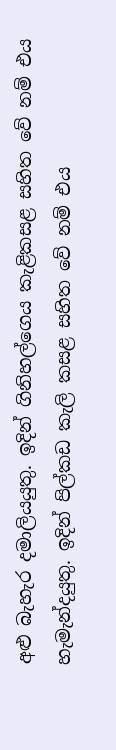අළු බැහැර දමාලියයුතු. ඉදින් ගිනිහල්ගෙය කැළිකසළ සහිත වේ නම් එය හැමැන්දයුතු. ඉදින් පිල්කඩ කැලි කසළ සහිත වේ නම් එය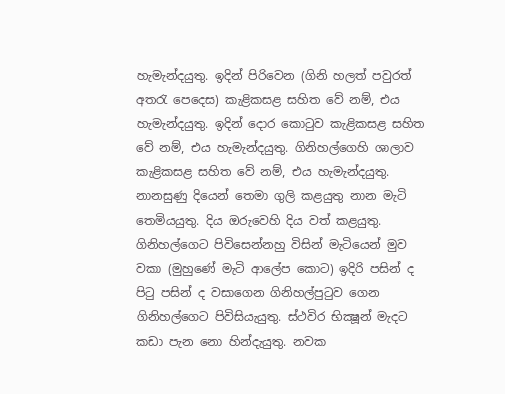හැමැන්දයුතු. ඉදින් පිරිවෙන (ගිනි හලත් පවුරත් අතරැ පෙදෙස) කැළිකසළ සහිත වේ නම්, එය හැමැන්දයුතු. ඉදින් දොර කොටුව කැළිකසළ සහිත වේ නම්, එය හැමැන්දයුතු. ගිනිහල්ගෙහි ශාලාව කැළිකසළ සහිත වේ නම්, එය හැමැන්දයුතු. නානසුණු දියෙන් තෙමා ගුලි කළයුතු නාන මැටි තෙමියයුතු. දිය ඔරුවෙහි දිය වත් කළයුතු. ගිනිහල්ගෙට පිවිසෙන්නහු විසින් මැටියෙන් මුව වකා (මුහුණේ මැටි ආලේප කොට) ඉදිරි පසින් ද පිටු පසින් ද වසාගෙන ගිනිහල්පුටුව ගෙන ගිනිහල්ගෙට පිවිසියැයුතු. ස්ථවිර භික්‍ෂූන් මැදට කඩා පැන නො හින්දැයුතු. නවක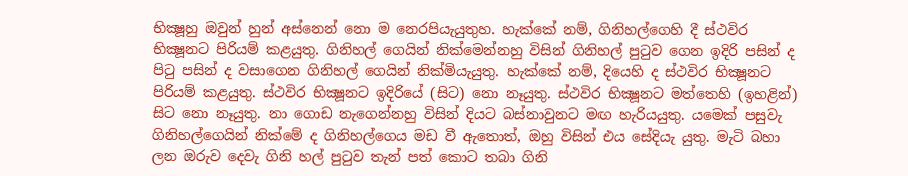භික්‍ෂූහු ඔවුන් හුන් අස්නෙන් නො ම නෙරපියැයුතුහ. හැක්කේ නම්, ගිනිහල්ගෙහි දී ස්ථවිර භික්‍ෂූනට පිරියම් කළයුතු. ගිනිහල් ගෙයින් නික්මෙන්නහු විසින් ගිනිහල් පුටුව ගෙන ඉදිරි පසින් ද පිටු පසින් ද වසාගෙන ගිනිහල් ගෙයින් නික්මියැයුතු. හැක්කේ නම්, දියෙහි ද ස්ථවිර භික්‍ෂූනට පිරියම් කළයුතු. ස්ථවිර භික්‍ෂූනට ඉදිරියේ (සිට) නො නෑයුතු. ස්ථවිර භික්‍ෂූනට මත්තෙහි (ඉහළින්) සිට නො නෑයුතු. නා ගොඩ නැගෙන්නහු විසින් දියට බස්නාවුනට මඟ හැරියයුතු. යමෙක් පසුවැ ගිනිහල්ගෙයින් නික්මේ ද ගිනිහල්ගෙය මඩ වී ඇතොත්, ඔහු විසින් එය සේදියැ යුතු. මැටි බහා ලන ඔරුව දෙවැ ගිනි හල් පුටුව තැන් පත් කොට තබා ගිනි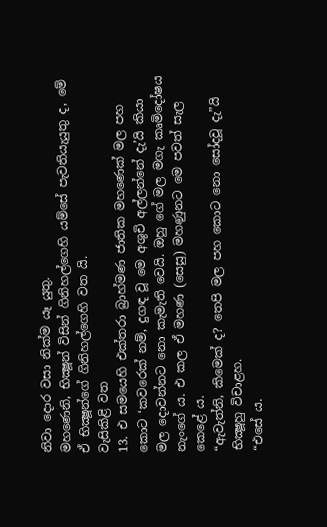නිවා දොර වසා නික්ම යෑ යුතු.
මහණෙනි, භික්‍ෂූන් විසින් ගිනිහල්ගෙහි යම්සේ පැවතියැයුතු ද, මේ ඒ භික්‍ෂූන්ගේ ගිනිහල්ගෙහි වත යි.
වැසිකිළි වත
13. එ සමයෙහි එක්තරා බ්‍රාහ්මණ ජාතික මහණෙක් මල පහ කොට ‘කවරෙක් නම්, දුගඳ වූ මෙ අශුචි අල්ලන්නේ දැ’යි කියා මල දොවන්නට නො කැමැති වෙයි. ඔහු ගේ මල මගැ කෘමිදෝෂය නැංගේ ය. එ කල ඒ මහණ (සෙසු) මහණුනට මෙ පවත් සැල කෙළේ ය.
“ඇවැත්නි, කිමෙක් ද? තෙපි මල පහ කොට නො සෝදවූ දැ”යි භික්‍ෂූහු විචාළහ.
“එසේ ය.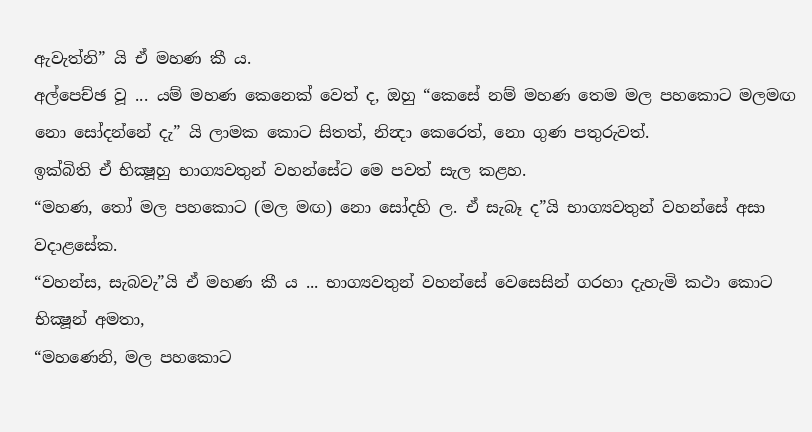ඇවැත්නි” යි ඒ මහණ කී ය.
අල්පෙච්ඡ වූ ... යම් මහණ කෙනෙක් වෙත් ද, ඔහු “කෙසේ නම් මහණ තෙම මල පහකොට මලමඟ නො සෝදන්නේ දැ” යි ලාමක කොට සිතත්, නින්‍දා කෙරෙත්, නො ගුණ පතුරුවත්.
ඉක්බිති ඒ භික්‍ෂූහු භාග්‍යවතුන් වහන්සේට මෙ පවත් සැල කළහ.
“මහණ, තෝ මල පහකොට (මල මඟ) නො සෝදහි ල. ඒ සැබෑ ද”යි භාග්‍යවතුන් වහන්සේ අසා වදාළසේක.
“වහන්ස, සැබවැ”යි ඒ මහණ කී ය ... භාග්‍යවතුන් වහන්සේ වෙසෙසින් ගරහා දැහැමි කථා කොට භික්‍ෂූන් අමතා,
“මහණෙනි, මල පහකොට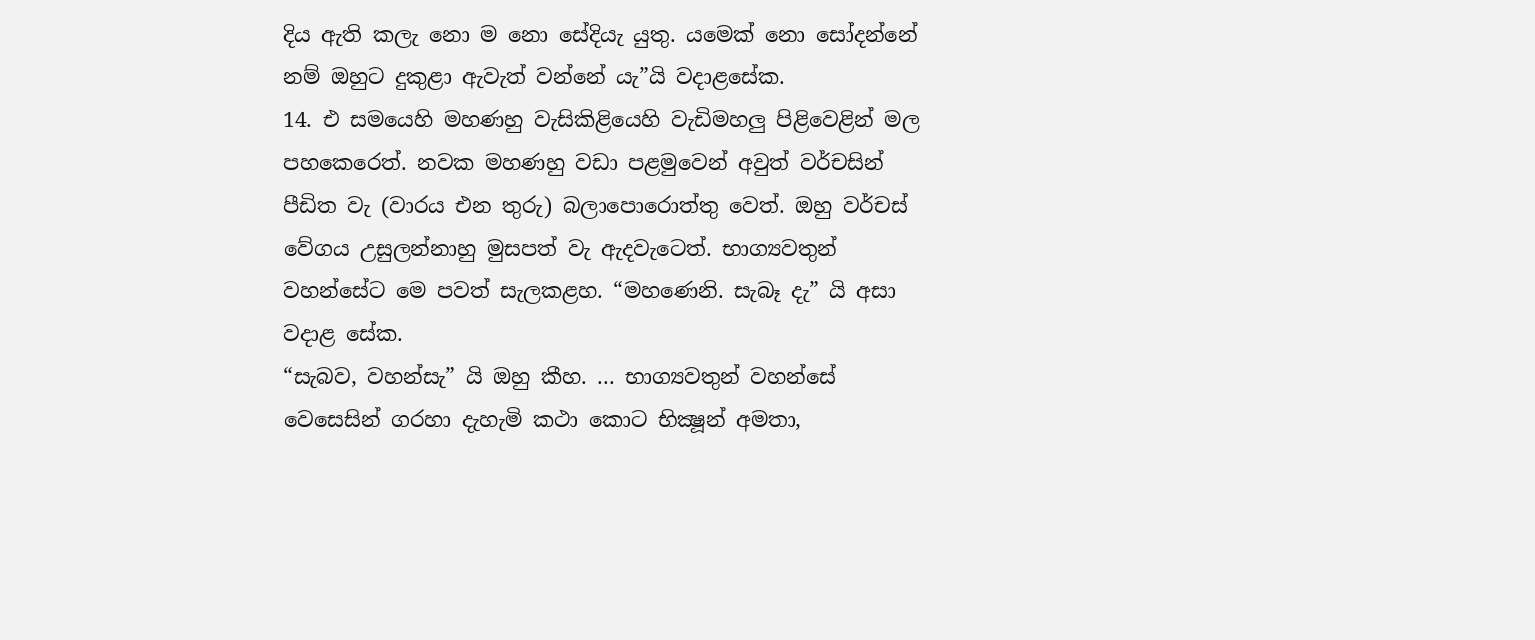දිය ඇති කලැ නො ම නො සේදියැ යුතු. යමෙක් නො සෝදන්නේ නම් ඔහුට දුකුළා ඇවැත් වන්නේ යැ”යි වදාළසේක.
14. එ සමයෙහි මහණහු වැසිකිළියෙහි වැඩිමහලු පිළිවෙළින් මල පහකෙරෙත්. නවක මහණහු වඩා පළමුවෙන් අවුත් වර්චසින් පීඩිත වැ (වාරය එන තුරු) බලාපොරොත්තු වෙත්. ඔහු වර්චස් වේගය උසුලන්නාහු මුසපත් වැ ඇදවැටෙත්. භාග්‍යවතුන් වහන්සේට මෙ පවත් සැලකළහ. “මහණෙනි. සැබෑ දැ” යි අසා වදාළ සේක.
“සැබව, වහන්සැ” යි ඔහු කීහ. ... භාග්‍යවතුන් වහන්සේ වෙසෙසින් ගරහා දැහැමි කථා කොට භික්‍ෂූන් අමතා,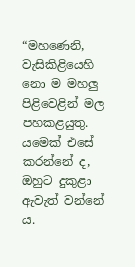“මහණෙනි, වැසිකිළියෙහි නො ම මහලු පිළිවෙළින් මල පහකළයුතු. යමෙක් එසේ කරන්නේ ද, ඔහුට දුකුළා ඇවැත් වන්නේ ය.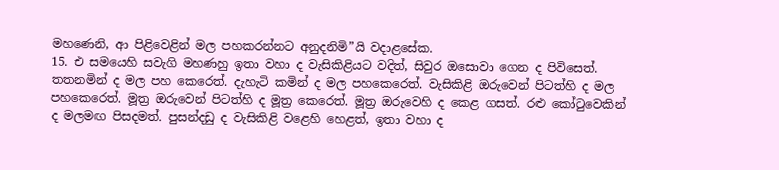මහණෙනි, ආ පිළිවෙළින් මල පහකරන්නට අනුදනිමි”යි වදාළසේක.
15. එ සමයෙහි සවැගි මහණහු ඉතා වහා ද වැසිකිළියට වදිත්, සිවුර ඔසොවා ගෙන ද පිවිසෙත්. තතනමින් ද මල පහ කෙරෙත්. දැහැටි කමින් ද මල පහකෙරෙත්. වැසිකිළි ඔරුවෙන් පිටත්හි ද මල පහකෙරෙත්. මූත්‍ර ඔරුවෙන් පිටත්හි ද මූත්‍ර කෙරෙත්. මූත්‍ර ඔරුවෙහි ද කෙළ ගසත්. රළු කෝටුවෙකින් ද මලමඟ පිසදමත්. පුසන්දඩු ද වැසිකිළි වළෙහි හෙළත්, ඉතා වහා ද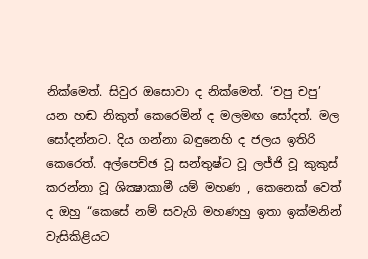නික්මෙත්. සිවුර ඔසොවා ද නික්මෙත්. ‘චපු චපු’ යන හඬ නිකුත් කෙරෙමින් ද මලමඟ සෝදත්. මල සෝදන්නට. දිය ගන්නා බඳුනෙහි ද ජලය ඉතිරි කෙරෙත්. අල්පෙච්ඡ වූ සන්තුෂ්ට වූ ලජ්ජි වූ කුකුස් කරන්නා වූ ශික්‍ෂාකාමී යම් මහණ , කෙනෙක් වෙත් ද ඔහු “කෙසේ නම් සවැගි මහණහු ඉතා ඉක්මනින් වැසිකිළියට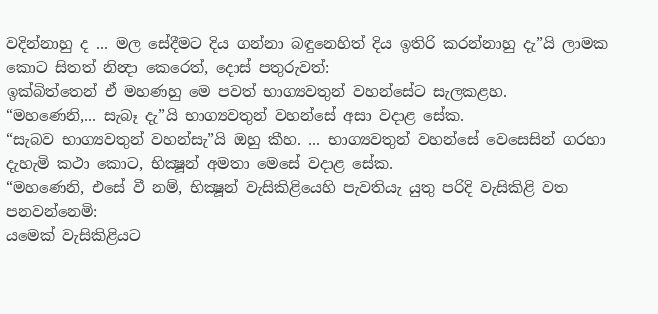වදින්නාහු ද ... මල සේදීමට දිය ගන්නා බඳුනෙහිත් දිය ඉතිරි කරන්නාහු දැ”යි ලාමක කොට සිතත් නින්‍දා කෙරෙත්, දොස් පතුරුවත්:
ඉක්බිත්තෙන් ඒ මහණහු මෙ පවත් භාග්‍යවතුන් වහන්සේට සැලකළහ.
“මහණෙනි,... සැබෑ දැ”යි භාග්‍යවතුන් වහන්සේ අසා වදාළ සේක.
“සැබව භාග්‍යවතුන් වහන්සැ”යි ඔහු කීහ. ... භාග්‍යවතුන් වහන්සේ වෙසෙසින් ගරහා දැහැමි කථා කොට, භික්‍ෂූන් අමතා මෙසේ වදාළ සේක.
“මහණෙනි, එසේ වී නම්, භික්‍ෂූන් වැසිකිළියෙහි පැවතියැ යුතු පරිදි වැසිකිළි වත පනවන්නෙමි:
යමෙක් වැසිකිළියට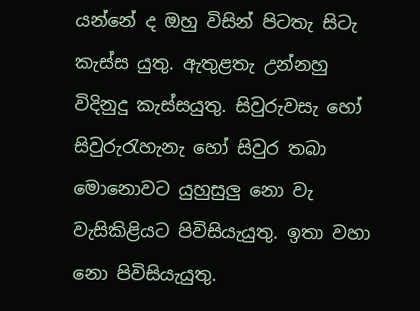යන්නේ ද ඔහු විසින් පිටතැ සිටැ කැස්ස යුතු. ඇතුළතැ උන්නහු විදිනුදු කැස්සයුතු. සිවුරුවසැ හෝ සිවුරුරැහැනැ හෝ සිවුර තබා මොනොවට යුහුසුලු නො වැ වැසිකිළියට පිවිසියැයුතු. ඉතා වහා නො පිවිසියැයුතු.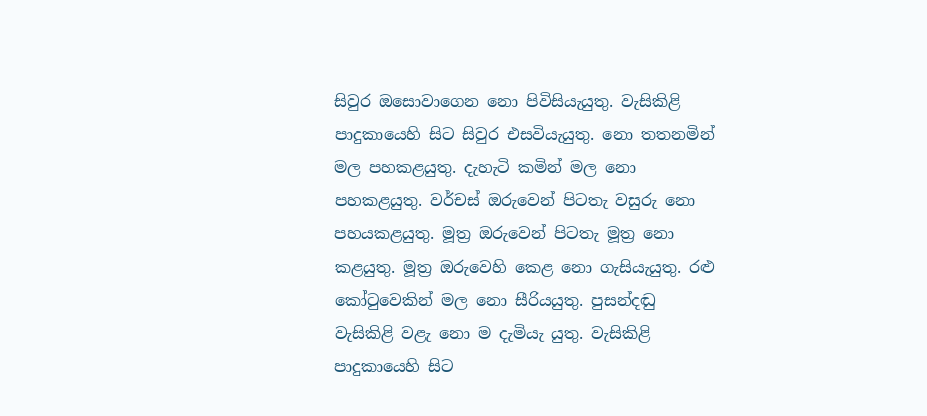සිවුර ඔසොවාගෙන නො පිවිසියැයුතු. වැසිකිළි පාදුකායෙහි සිට සිවුර එසවියැයුතු. නො තතනමින් මල පහකළයුතු. දැහැටි කමින් මල නො පහකළයුතු. වර්චස් ඔරුවෙන් පිටතැ වසුරු නො පහයකළයුතු. මූත්‍ර ඔරුවෙන් පිටතැ මූත්‍ර නො කළයුතු. මූත්‍ර ඔරුවෙහි කෙළ නො ගැසියැයුතු. රළු කෝටුවෙකින් මල නො සීරියයුතු. පුසන්දඬු වැසිකිළි වළැ නො ම දැමියැ යුතු. වැසිකිළි පාදුකායෙහි සිට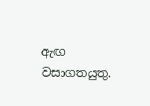ඇඟ වසාගතයුතු.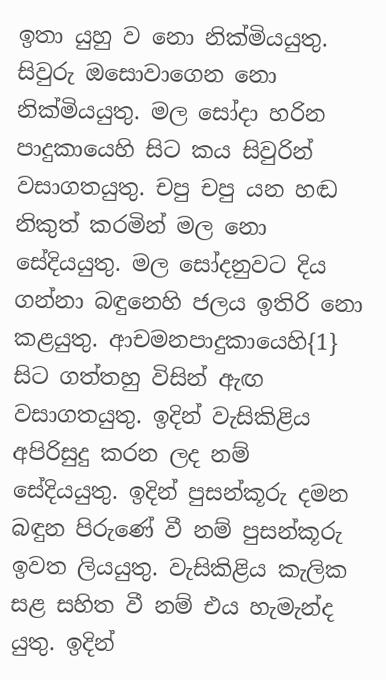ඉතා යුහු ව නො නික්මියයුතු. සිවුරු ඔසොවාගෙන නො නික්මියයුතු. මල සෝදා හරින පාදුකායෙහි සිට කය සිවුරින් වසාගතයුතු. චපු චපු යන හඬ නිකුත් කරමින් මල නො සේදියයුතු. මල සෝදනුවට දිය ගන්නා බඳුනෙහි ජලය ඉතිරි නො කළයුතු. ආචමනපාදුකායෙහි{1} සිට ගත්තහු විසින් ඇඟ වසාගතයුතු. ඉදින් වැසිකිළිය අපිරිසුදු කරන ලද නම් සේදියයුතු. ඉදින් පුසන්කූරු දමන බඳුන පිරුණේ වී නම් පුසන්කූරු ඉවත ලියයුතු. වැසිකිළිය කැලික සළ සහිත වී නම් එය හැමැන්ද යුතු. ඉදින්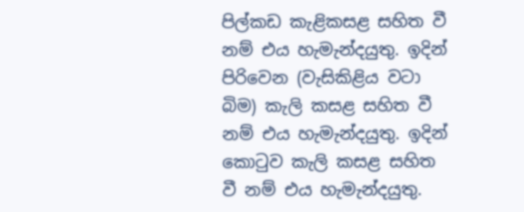පිල්කඩ කැළිකසළ සහිත වී නම් එය හැමැන්දයුතු. ඉදින් පිරිවෙන (වැසිකිළිය වටා බිම) කැලි කසළ සහිත වී නම් එය හැමැන්දයුතු. ඉදින් කොටුව කැලි කසළ සහිත වී නම් එය හැමැන්දයුතු.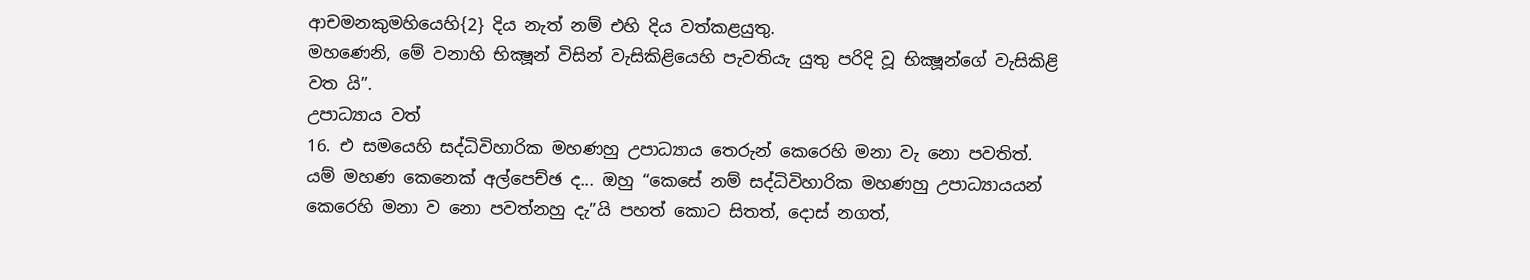ආචමනකුමහියෙහි{2} දිය නැත් නම් එහි දිය වත්කළයුතු.
මහණෙනි, මේ වනාහි භික්‍ෂූන් විසින් වැසිකිළියෙහි පැවතියැ යුතු පරිදි වූ භික්‍ෂූන්ගේ වැසිකිළි වත යි”.
උපාධ්‍යාය වත්
16. එ සමයෙහි සද්ධිවිහාරික මහණහු උපාධ්‍යාය තෙරුන් කෙරෙහි මනා වැ නො පවතිත්. යම් මහණ කෙනෙක් අල්පෙච්ඡ ද... ඔහු “කෙසේ නම් සද්ධිවිහාරික මහණහු උපාධ්‍යායයන් කෙරෙහි මනා ව නො පවත්නහු දැ”යි පහත් කොට සිතත්, දොස් නගත්,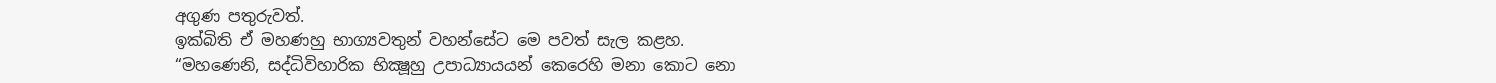අගුණ පතුරුවත්.
ඉක්බිති ඒ මහණහු භාග්‍යවතුන් වහන්සේට මෙ පවත් සැල කළහ.
“මහණෙනි, සද්ධිවිහාරික භික්‍ෂූහු උපාධ්‍යායයන් කෙරෙහි මනා කොට නො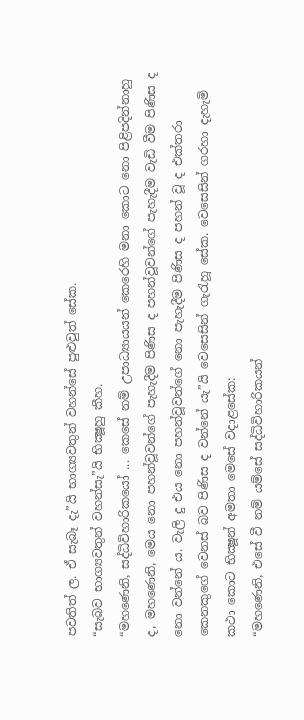පවතිත් ල. ඒ සැබෑ දැ”යි භාග්‍යවතුන් වහන්සේ පුළුවුත් සේක.
“සැබව භාග්‍යවතුන් වහන්සැ”යි භික්‍ෂූහු කීහ.
“මහණෙනි, සද්ධිවිහාරිකයෝ ... කෙසේ නම් උපාධ්‍යායයන් කෙරෙහි මනා කොට නො පිළිපදින්නාහු ද, මහණෙනි, මෙය නො පහන්වූවන්ගේ පැහැදීම පිණිස ද පහන්වූවන්ගේ පැහැදීම වැඩි වීම පිණිස ද නො වන්නේ ය. වැලි දු එය නො පහන්වූවන්ගේ නො පැහැදීම පිණිස ද පහන් වූ ද එක්තරා කෙනකුගේ වෙනස් බව පිණිස ද වන්නේ යැ”යි වෙසෙසින් ගැරැහූ සේක. වෙසෙසින් ගරහා දැහැමි කථා කොට භික්‍ෂූන් අමතා මෙසේ වදාළසේක:
“මහණෙනි, එසේ වී නම් යම්සේ සද්ධිවිහාරිකයන්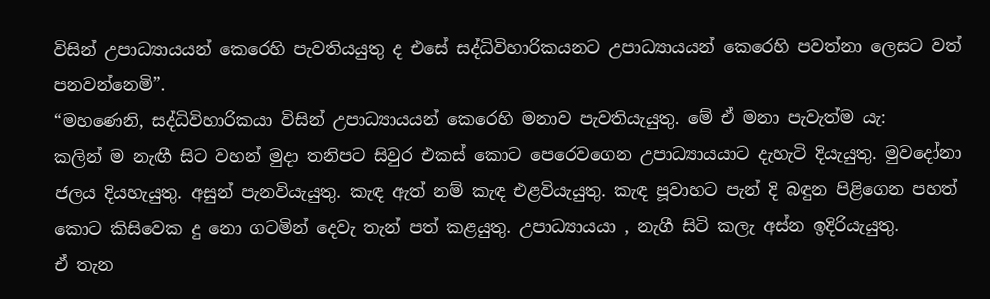විසින් උපාධ්‍යායයන් කෙරෙහි පැවතියයුතු ද එසේ සද්ධිවිහාරිකයනට උපාධ්‍යායයන් කෙරෙහි පවත්නා ලෙසට වත් පනවන්නෙමි”.
“මහණෙනි, සද්ධිවිහාරිකයා විසින් උපාධ්‍යායයන් කෙරෙහි මනාව පැවතියැයුතු. මේ ඒ මනා පැවැත්ම යැ:
කලින් ම නැඟී සිට වහන් මුදා තනිපට සිවුර එකස් කොට පෙරෙවගෙන උපාධ්‍යායයාට දැහැටි දියැයුතු. මුවදෝනා ජලය දියහැයුතු. අසුන් පැනවියැයුතු. කැඳ ඇත් නම් කැඳ එළවියැයුතු. කැඳ පූවාහට පැන් දි බඳුන පිළිගෙන පහත් කොට කිසිවෙක දු නො ගටමින් දෙවැ තැන් පත් කළයුතු. උපාධ්‍යායයා , නැගී සිටි කලැ අස්න ඉදිරියැයුතු.
ඒ තැන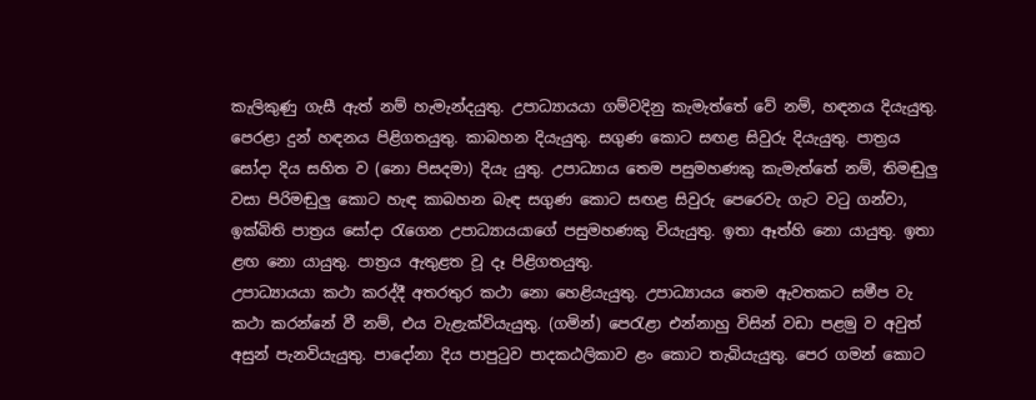කැලිකුණු ගැසී ඇත් නම් හැමැන්දයුතු. උපාධ්‍යායයා ගම්වදිනු කැමැත්තේ වේ නම්, හඳනය දියැයුතු. පෙරළා දුන් හඳනය පිළිගතයුතු. කාබහන දියැයුතු. සගුණ කොට සඟළ සිවුරු දියැයුතු. පාත්‍රය සෝදා දිය සහිත ව (නො පිසදමා) දියැ යුතු. උපාධ්‍යාය තෙම පසුමහණකු කැමැත්තේ නම්, තිමඬුලු වසා පිරිමඬුලු කොට හැඳ කාබහන බැඳ සගුණ කොට සඟළ සිවුරු පෙරෙවැ ගැට වටු ගන්වා, ඉක්බිති පාත්‍රය සෝදා රැගෙන උපාධ්‍යායයාගේ පසුමහණකු වියැයුතු. ඉතා ඈත්හි නො යායුතු. ඉතා ළඟ නො යායුතු. පාත්‍රය ඇතුළත වූ දෑ පිළිගතයුතු.
උපාධ්‍යායයා කථා කරද්දී අතරතුර කථා නො හෙළියැයුතු. උපාධ්‍යායය තෙම ඇවතකට සමීප වැ කථා කරන්නේ වී නම්, එය වැළැක්වියැයුතු. (ගමින්) පෙරැළා එන්නාහු විසින් වඩා පළමු ව අවුත් අසුන් පැනවියැයුතු. පාදෝනා දිය පාපුටුව පාදකඨලිකාව ළං කොට තැබියැයුතු. පෙර ගමන් කොට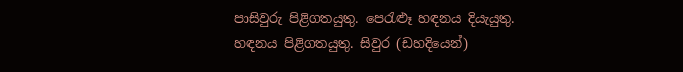පාසිවුරු පිළිගතයුතු. පෙරැළූ හඳනය දියැයුතු. හඳනය පිළිගතයුතු. සිවුර (ඩහදියෙන්)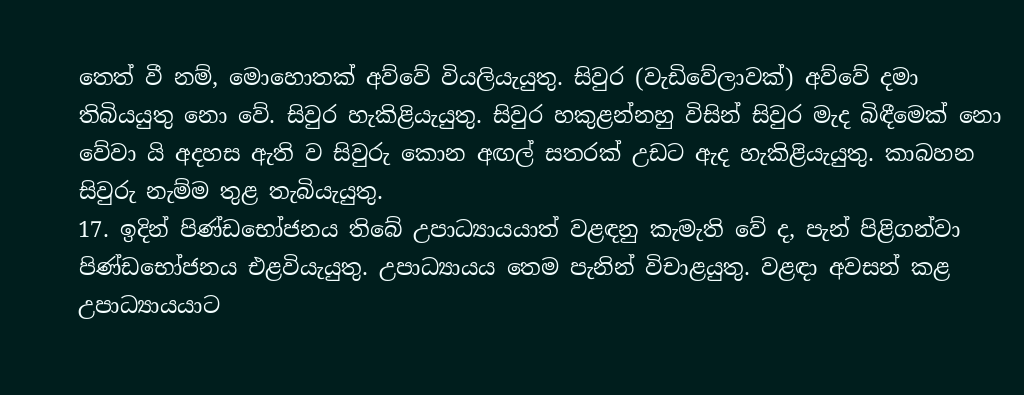තෙත් වී නම්, මොහොතක් අව්වේ වියලියැයුතු. සිවුර (වැඩිවේලාවක්) අව්වේ දමා තිබියයුතු නො වේ. සිවුර හැකිළියැයුතු. සිවුර හකුළන්නහු විසින් සිවුර මැද බිඳීමෙක් නො වේවා යි අදහස ඇති ව සිවුරු කොන අඟල් සතරක් උඩට ඇද හැකිළියැයුතු. කාබහන සිවුරු නැම්ම තුළ තැබියැයුතු.
17. ඉදින් පිණ්ඩභෝජනය තිබේ උපාධ්‍යායයාත් වළඳනු කැමැති වේ ද, පැන් පිළිගන්වා පිණ්ඩභෝජනය එළවියැයුතු. උපාධ්‍යායය තෙම පැනින් විචාළයුතු. වළඳා අවසන් කළ උපාධ්‍යායයාට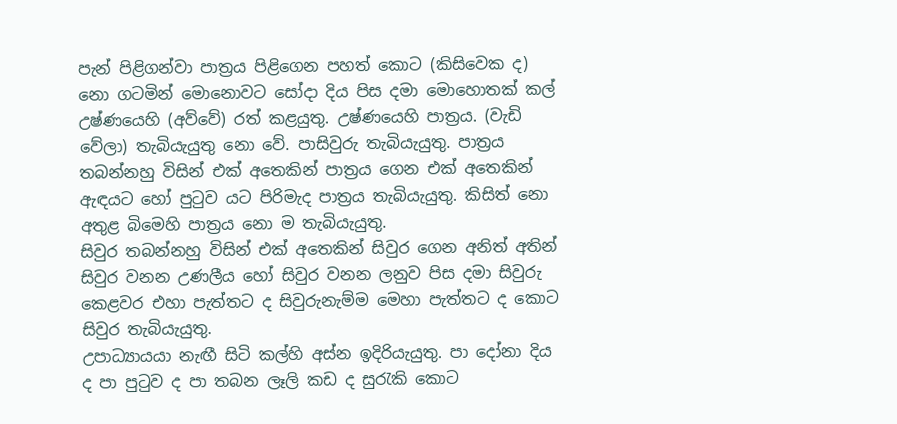පැන් පිළිගන්වා පාත්‍රය පිළිගෙන පහත් කොට (කිසිවෙක ද) නො ගටමින් මොනොවට සෝදා දිය පිස දමා මොහොතක් කල් උෂ්ණයෙහි (අව්වේ) රත් කළයුතු. උෂ්ණයෙහි පාත්‍රය. (වැඩි වේලා) තැබියැයුතු නො වේ. පාසිවුරු තැබියැයුතු. පාත්‍රය තබන්නහු විසින් එක් අතෙකින් පාත්‍රය ගෙන එක් අතෙකින් ඇඳයට හෝ පුටුව යට පිරිමැද පාත්‍රය තැබියැයුතු. කිසිත් නො අතුළ බිමෙහි පාත්‍රය නො ම තැබියැයුතු.
සිවුර තබන්නහු විසින් එක් අතෙකින් සිවුර ගෙන අනිත් අතින් සිවුර වනන උණලීය හෝ සිවුර වනන ලනුව පිස දමා සිවුරු කෙළවර එහා පැත්තට ද සිවුරුනැම්ම මෙහා පැත්තට ද කොට සිවුර තැබියැයුතු.
උපාධ්‍යායයා නැඟී සිටි කල්හි අස්න ඉදිරියැයුතු. පා දෝනා දිය ද පා පුටුව ද පා තබන ලෑලි කඩ ද සුරැකි කොට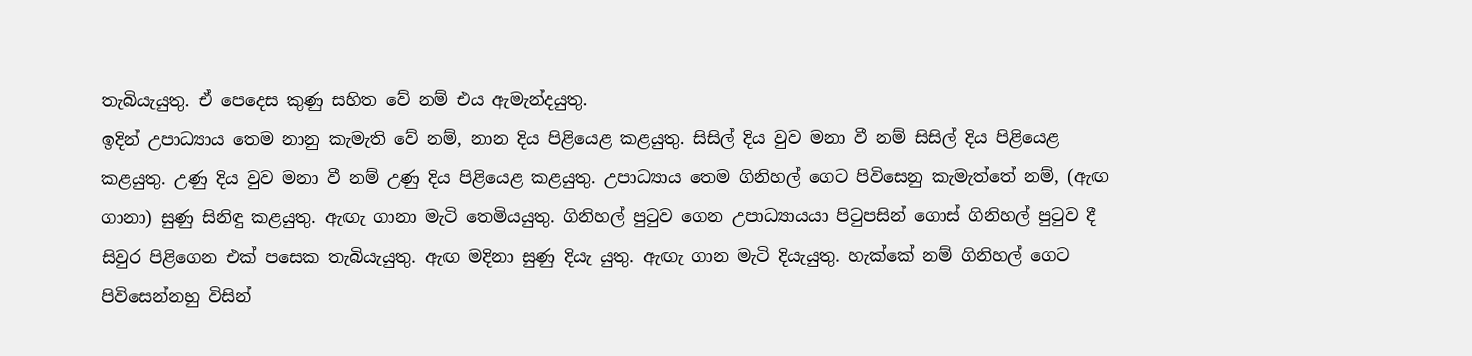තැබියැයුතු. ඒ පෙදෙස කුණු සහිත වේ නම් එය ඇමැන්දයුතු.
ඉදින් උපාධ්‍යාය තෙම නානු කැමැති වේ නම්, නාන දිය පිළියෙළ කළයුතු. සිසිල් දිය වුව මනා වී නම් සිසිල් දිය පිළියෙළ කළයුතු. උණු දිය වුව මනා වී නම් උණු දිය පිළියෙළ කළයුතු. උපාධ්‍යාය තෙම ගිනිහල් ගෙට පිවිසෙනු කැමැත්තේ නම්, (ඇඟ ගානා) සුණු සිනිඳු කළයුතු. ඇඟැ ගානා මැටි තෙමියයුතු. ගිනිහල් පුටුව ගෙන උපාධ්‍යායයා පිටුපසින් ගොස් ගිනිහල් පුටුව දී සිවුර පිළිගෙන එක් පසෙක තැබියැයුතු. ඇඟ මදිනා සුණු දියැ යුතු. ඇඟැ ගාන මැටි දියැයුතු. හැක්කේ නම් ගිනිහල් ගෙට පිවිසෙන්නහු විසින්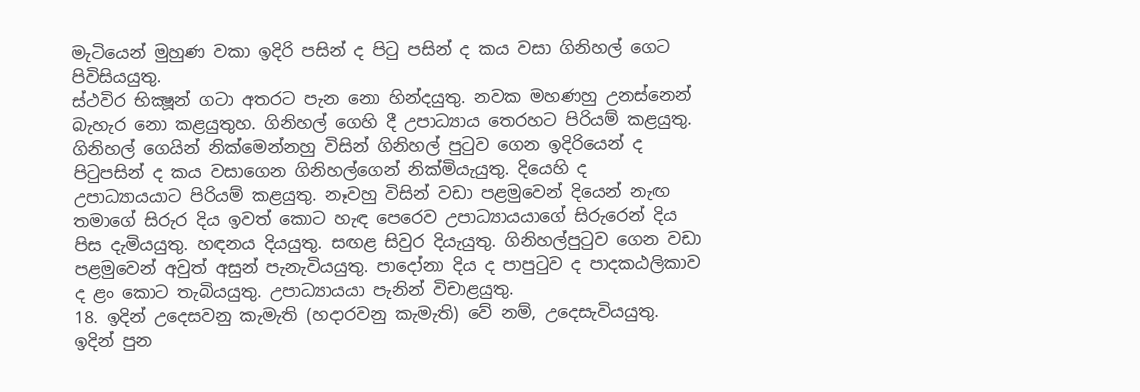මැටියෙන් මුහුණ වකා ඉදිරි පසින් ද පිටු පසින් ද කය වසා ගිනිහල් ගෙට පිවිසියයුතු.
ස්ථවිර භික්‍ෂූන් ගටා අතරට පැන නො හින්දයුතු. නවක මහණහු උනස්නෙන් බැහැර නො කළයුතුහ. ගිනිහල් ගෙහි දී උපාධ්‍යාය තෙරහට පිරියම් කළයුතු. ගිනිහල් ගෙයින් නික්මෙන්නහු විසින් ගිනිහල් පුටුව ගෙන ඉදිරියෙන් ද පිටුපසින් ද කය වසාගෙන ගිනිහල්ගෙන් නික්මියැයුතු. දියෙහි ද උපාධ්‍යායයාට පිරියම් කළයුතු. නෑවහු විසින් වඩා පළමුවෙන් දියෙන් නැඟ තමාගේ සිරුර දිය ඉවත් කොට හැඳ පෙරෙව උපාධ්‍යායයාගේ සිරුරෙන් දිය පිස දැමියයුතු. හඳනය දියයුතු. සඟළ සිවුර දියැයුතු. ගිනිහල්පුටුව ගෙන වඩා පළමුවෙන් අවුත් අසුන් පැනැවියයුතු. පාදෝනා දිය ද පාපුටුව ද පාදකඨලිකාව ද ළං කොට තැබියයුතු. උපාධ්‍යායයා පැනින් විචාළයුතු.
18. ඉදින් උදෙසවනු කැමැති (හදාරවනු කැමැති) වේ නම්, උදෙසැවියයුතු. ඉදින් පුන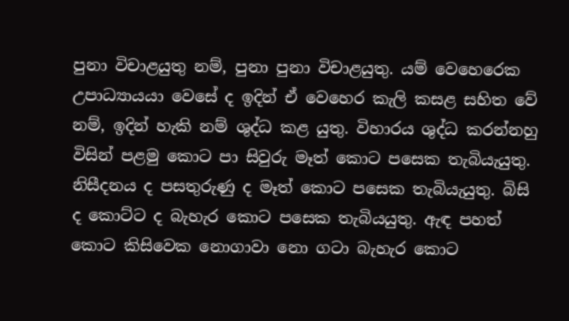පුනා විචාළයුතු නම්, පුනා පුනා විචාළයුතු. යම් වෙහෙරෙක උපාධ්‍යායයා වෙසේ ද ඉදින් ඒ වෙහෙර කැලි කසළ සහිත වේ නම්, ඉදින් හැකි නම් ශුද්ධ කළ යුතු. විහාරය ශුද්ධ කරන්නහු විසින් පළමු කොට පා සිවුරු මෑත් කොට පසෙක තැබියැයුතු. නිසීදනය ද පසතුරුණු ද මෑත් කොට පසෙක තැබියැයුතු. බිසි ද කොට්ට ද බැහැර කොට පසෙක තැබියයුතු. ඇඳ පහත් කොට කිසිවෙක නොගාවා නො ගටා බැහැර කොට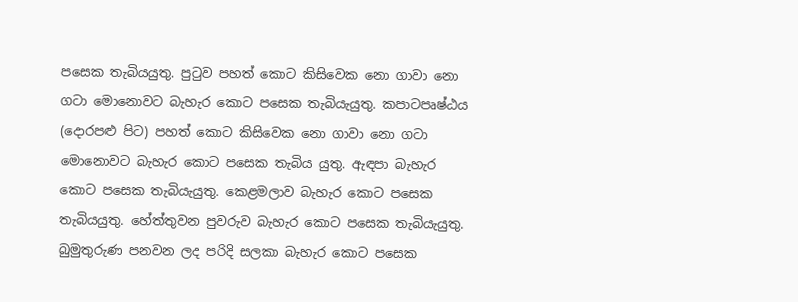පසෙක තැබියයුතු. පුටුව පහත් කොට කිසිවෙක නො ගාවා නො ගටා මොනොවට බැහැර කොට පසෙක තැබියැයුතු. කපාටපෘෂ්ඨය (දොරපළු පිට) පහත් කොට කිසිවෙක නො ගාවා නො ගටා මොනොවට බැහැර කොට පසෙක තැබිය යුතු. ඇඳපා බැහැර කොට පසෙක තැබියැයුතු. කෙළමලාව බැහැර කොට පසෙක තැබියයුතු. හේත්තුවන පුවරුව බැහැර කොට පසෙක තැබියැයුතු. බුමුතුරුණ පනවන ලද පරිදි සලකා බැහැර කොට පසෙක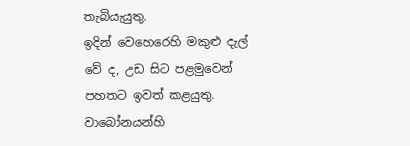තැබියැයුතු.
ඉදින් වෙහෙරෙහි මකුළු දැල් වේ ද, උඩ සිට පළමුවෙන් පහතට ඉවත් කළයුතු. වාබෝනයන්හි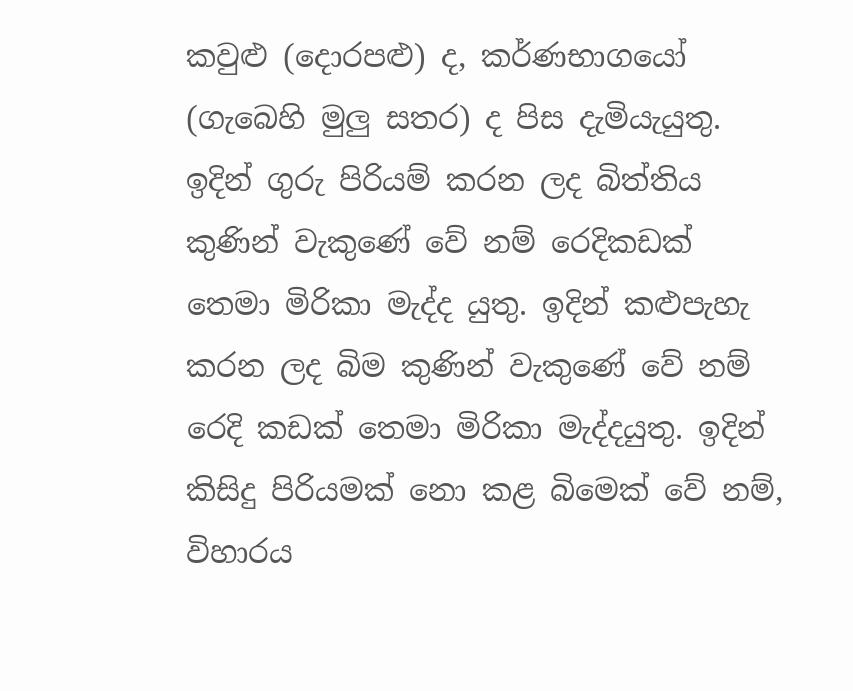කවුළු (දොරපළු) ද, කර්ණභාගයෝ (ගැබෙහි මුලු සතර) ද පිස දැමියැයුතු. ඉදින් ගුරු පිරියම් කරන ලද බිත්තිය කුණින් වැකුණේ වේ නම් රෙදිකඩක් තෙමා මිරිකා මැද්ද යුතු. ඉදින් කළුපැහැ කරන ලද බිම කුණින් වැකුණේ වේ නම් රෙදි කඩක් තෙමා මිරිකා මැද්දයුතු. ඉදින් කිසිදු පිරියමක් නො කළ බිමෙක් වේ නම්, විහාරය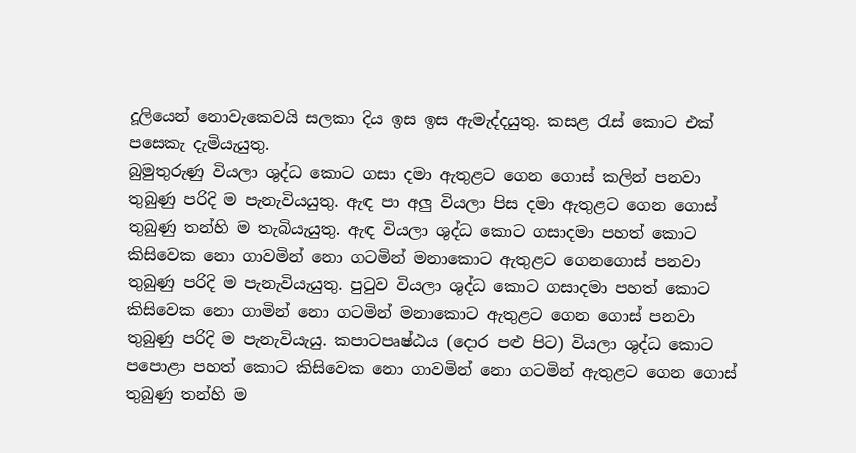දූලියෙන් නොවැකෙවයි සලකා දිය ඉස ඉස ඇමැද්දයුතු. කසළ රැස් කොට එක් පසෙකැ දැමියැයුතු.
බුමුතුරුණු වියලා ශුද්ධ කොට ගසා දමා ඇතුළට ගෙන ගොස් කලින් පනවා තුබුණු පරිදි ම පැනැවියයුතු. ඇඳ පා අලු වියලා පිස දමා ඇතුළට ගෙන ගොස් තුබුණු තන්හි ම තැබියැයුතු. ඇඳ වියලා ශුද්ධ කොට ගසාදමා පහත් කොට කිසිවෙක නො ගාවමින් නො ගටමින් මනාකොට ඇතුළට ගෙනගොස් පනවා තුබුණු පරිදි ම පැනැවියැයුතු. පුටුව වියලා ශුද්ධ කොට ගසාදමා පහත් කොට කිසිවෙක නො ගාමින් නො ගටමින් මනාකොට ඇතුළට ගෙන ගොස් පනවා තුබුණු පරිදි ම පැනැවියැයු. කපාටපෘෂ්ඨය (දොර පළු පිට) වියලා ශුද්ධ කොට පපොළා පහත් කොට කිසිවෙක නො ගාවමින් නො ගටමින් ඇතුළට ගෙන ගොස් තුබුණු තන්හි ම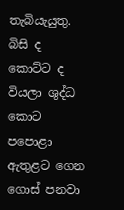තැබියැයුතු. බිසි ද කොට්ට ද වියලා ශුද්ධ කොට පපොළා ඇතුළට ගෙන ගොස් පනවා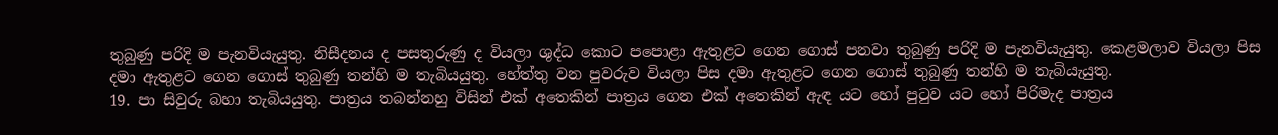තුබුණු පරිදි ම පැනවියැයුතු. නිසීදනය ද පසතුරුණු ද වියලා ශුද්ධ කොට පපොළා ඇතුළට ගෙන ගොස් පනවා තුබුණු පරිදි ම පැනවියැයුතු. කෙළමලාව වියලා පිස දමා ඇතුළට ගෙන ගොස් තුබුණු තන්හි ම තැබියයුතු. හේත්තු වන පුවරුව වියලා පිස දමා ඇතුළට ගෙන ගොස් තුබුණු තන්හි ම තැබියැයුතු.
19. පා සිවුරු බහා තැබියයුතු. පාත්‍රය තබන්නහු විසින් එක් අතෙකින් පාත්‍රය ගෙන එක් අතෙකින් ඇඳ යට හෝ පුටුව යට හෝ පිරිමැද පාත්‍රය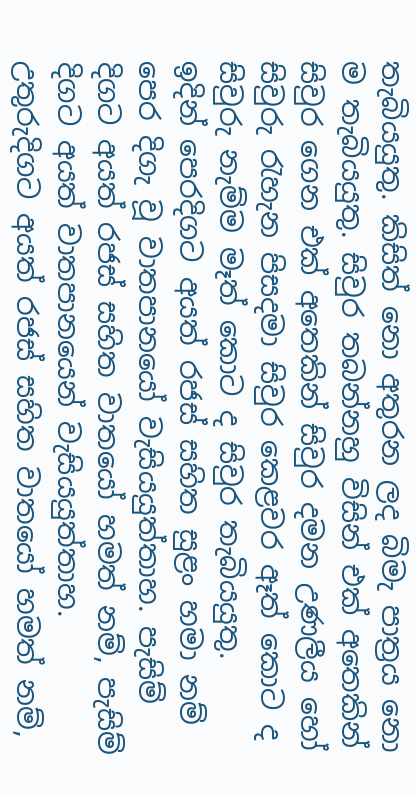තැබියයුතු. කිසිත් නො අතුරන ලද බිමැ පාත්‍රය නො ම තැබියයුතු. සිවුර තබන්නහු විසින් එක් අතෙකින් සිවුර ගෙන එක් අතෙකින් සිවුර දමන උණලීය හෝ සිවුරු රැහැන පිසදමා සිවුර කෙළවර ඈත් කොට ද සිවුරු නැම්ම මෑත් කොට ද සිවුර තැබියයුතු.
ඉදින් පෙරදිගට අයත් රජස් සහිත සුළං හමා නම් පෙර දිගැ වූ වාතපානයෝ වැසියයුත්තාහ. පැසිම් දිගට අයත් රජස් සහිත වාතයෝ හමත් නම්, පැසිම් දිගට අයත් වාතපානයෙන් වැසියයුත්තාහ. උතුරුදිගට අයත් රජස් සහිත වාතයෝ හමත් නම්,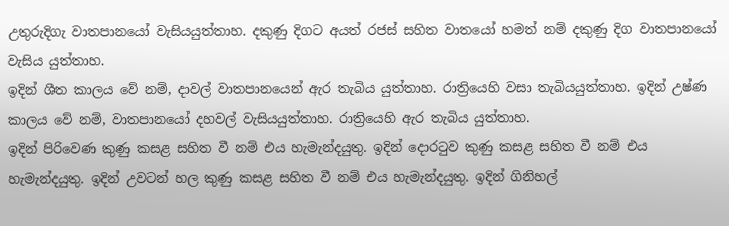උතුරුදිගැ වාතපානයෝ වැසියයුත්තාහ. දකුණු දිගට අයත් රජස් සහිත වාතයෝ හමත් නම් දකුණු දිග වාතපානයෝ වැසිය යුත්තාහ.
ඉදින් ශීත කාලය වේ නම්, දාවල් වාතපානයෙන් ඇර තැබිය යුත්තාහ. රාත්‍රියෙහි වසා තැබියයුත්තාහ. ඉදින් උෂ්ණ කාලය වේ නම්, වාතපානයෝ දහවල් වැසියයුත්තාහ. රාත්‍රියෙහි ඇර තැබිය යුත්තාහ.
ඉදින් පිරිවෙණ කුණු කසළ සහිත වී නම් එය හැමැන්දයුතු. ඉදින් දොරටුව කුණු කසළ සහිත වී නම් එය හැමැන්දයුතු. ඉදින් උවටන් හල කුණු කසළ සහිත වී නම් එය හැමැන්දයුතු. ඉදින් ගිනිහල්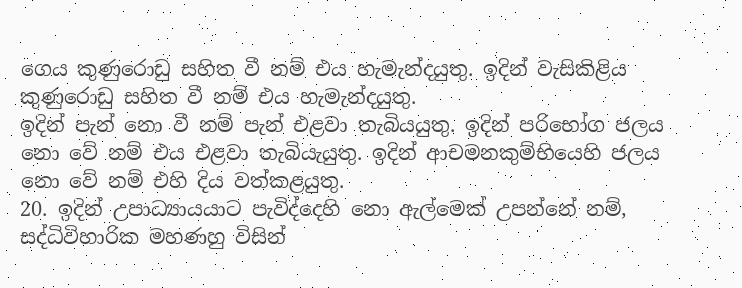ගෙය කුණුරොඩු සහිත වී නම් එය හැමැන්දයුතු. ඉදින් වැසිකිළිය කුණුරොඩු සහිත වී නම් එය හැමැන්දයුතු.
ඉදින් පැන් නො වී නම් පැන් එළවා තැබියයුතු. ඉදින් පරිභෝග ජලය නො වේ නම් එය එළවා තැබියැයුතු. ඉදින් ආචමනකුම්භියෙහි ජලය නො වේ නම් එහි දිය වත්කළයුතු.
20. ඉදින් උපාධ්‍යායයාට පැවිද්දෙහි නො ඇල්මෙක් උපන්නේ නම්, සද්ධිවිහාරික මහණහු විසින්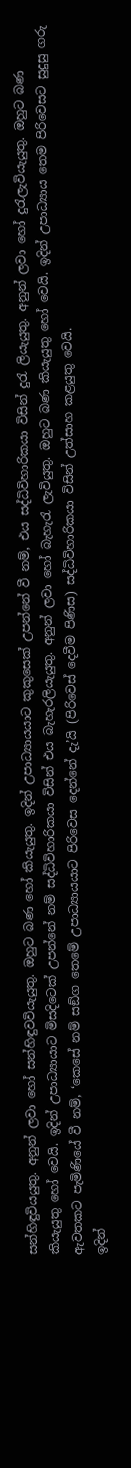සන්හිඳුවියයුතු. අනුන් ලවා හෝ සන්හිඳුවවියැයුතු. ඔහුට බණ හෝ කියැයුතු. ඉදින් උපාධ්‍යායයාට කුකුසෙක් උපන්නේ වී නම්, එය සද්ධිවිහාරිකයා විසින් දුරැ ලියැයුතු. අනුන් ලවා හෝ දුරැලැවියැයුතු. ඔහුට බණ කියැයුතු හෝ වෙයි. ඉදින් උපාධ්‍යායාට මිසදිටෙක් උපන්නේ නම් සද්ධිවිහාරිකයා විසින් එය බැහැරලියැයුතු. අනුන් ලවා හෝ බැහැරැ ලැවියුතු. ඔහුට බණ කියැයුතු හෝ වෙයි. ඉදින් උපාධ්‍යාය තෙම පිරිවෙසට සුදුසු ගරු ඇවතකට පැමිණියේ වී නම්, ‘කෙසේ නම් සඞ්ග තෙමේ උපාධ්‍යායයාට පිරිවෙස දෙන්නේ දැ’යි (පිරිවෙස් දෙවීම පිණිස) සද්ධිවිහාරිකයා විසින් උත්සාහ කළයුතු වෙයි.
ඉදින්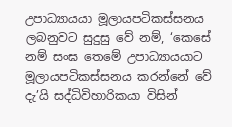උපාධ්‍යායයා මූලායපටිකස්සනය ලබනුවට සුදුසු වේ නම්, ‘කෙසේ නම් සංඝ තෙමේ උපාධ්‍යායයාට මූලායපටිකස්සනය කරන්නේ වේ දැ’යි සද්ධිවිහාරිකයා විසින්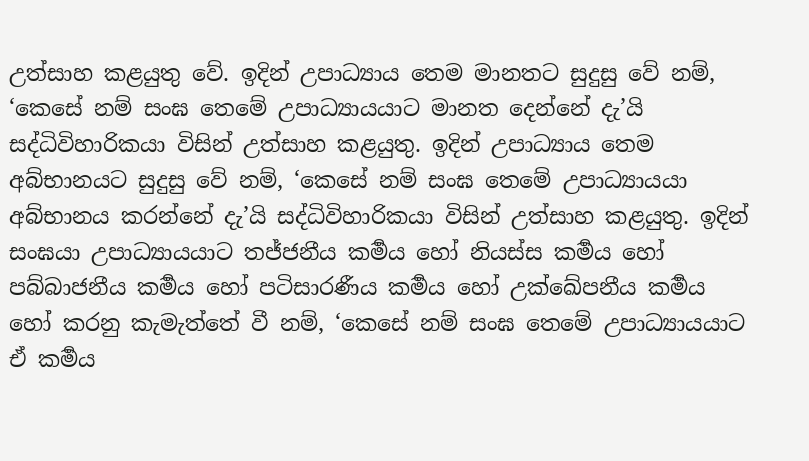උත්සාහ කළයුතු වේ. ඉදින් උපාධ්‍යාය තෙම මානතට සුදුසු වේ නම්, ‘කෙසේ නම් සංඝ තෙමේ උපාධ්‍යායයාට මානත දෙන්නේ දැ’යි සද්ධිවිහාරිකයා විසින් උත්සාහ කළයුතු. ඉදින් උපාධ්‍යාය තෙම අබ්භානයට සුදුසු වේ නම්, ‘කෙසේ නම් සංඝ තෙමේ උපාධ්‍යායයා අබ්භානය කරන්නේ දැ’යි සද්ධිවිහාරිකයා විසින් උත්සාහ කළයුතු. ඉදින් සංඝයා උපාධ්‍යායයාට තජ්ජනීය කර්‍මය හෝ නියස්ස කර්‍මය හෝ පබ්බාජනීය කර්‍මය හෝ පටිසාරණීය කර්‍මය හෝ උක්ඛේපනීය කර්‍මය හෝ කරනු කැමැත්තේ වී නම්, ‘කෙසේ නම් සංඝ තෙමේ උපාධ්‍යායයාට ඒ කර්‍මය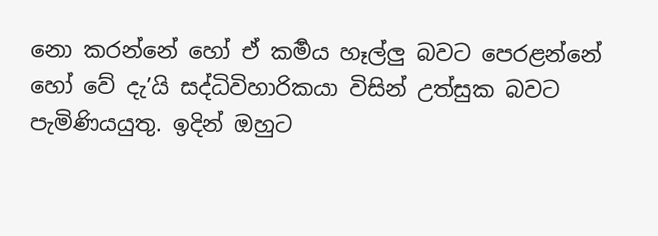නො කරන්නේ හෝ ඒ කර්‍මය හෑල්ලු බවට පෙරළන්නේ හෝ වේ දැ’යි සද්ධිවිහාරිකයා විසින් උත්සුක බවට පැමිණියයුතු. ඉදින් ඔහුට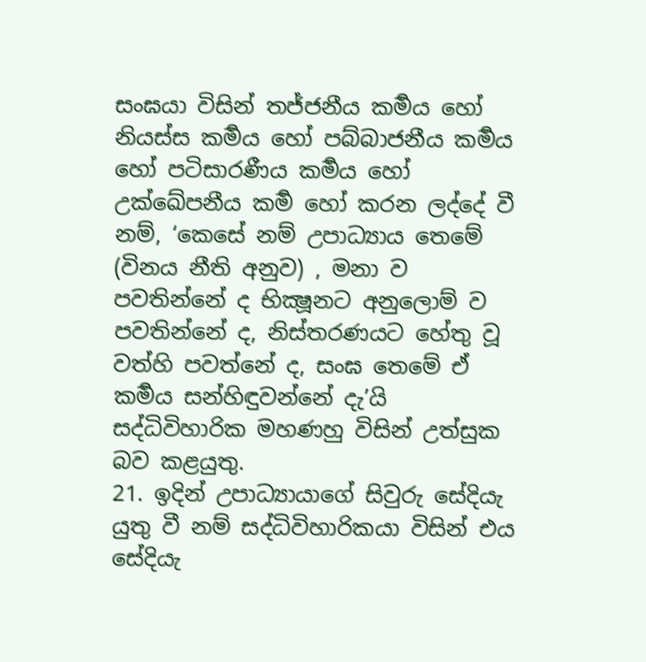සංඝයා විසින් තජ්ජනීය කර්‍මය හෝ නියස්ස කර්‍මය හෝ පබ්බාජනීය කර්‍මය හෝ පටිසාරණීය කර්‍මය හෝ උක්ඛේපනීය කර්‍ම හෝ කරන ලද්දේ වී නම්, ‘කෙසේ නම් උපාධ්‍යාය තෙමේ (විනය නීති අනුව) , මනා ව පවතින්නේ ද භික්‍ෂූනට අනුලොම් ව පවතින්නේ ද, නිස්තරණයට හේතු වූ වත්හි පවත්නේ ද, සංඝ තෙමේ ඒ කර්‍මය සන්හිඳුවන්නේ දැ’යි සද්ධිවිහාරික මහණහු විසින් උත්සුක බව කළයුතු.
21. ඉදින් උපාධ්‍යායාගේ සිවුරු සේදියැ යුතු වී නම් සද්ධිවිහාරිකයා විසින් එය සේදියැ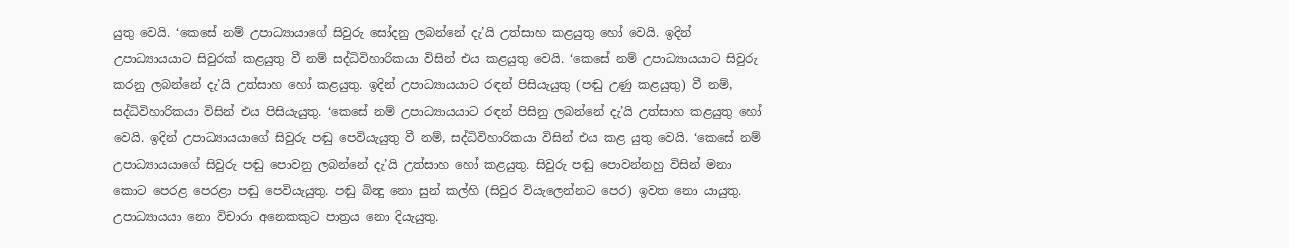යුතු වෙයි. ‘කෙසේ නම් උපාධ්‍යායාගේ සිවුරු සෝදනු ලබන්නේ දැ’යි උත්සාහ කළයුතු හෝ වෙයි. ඉදින් උපාධ්‍යායයාට සිවුරක් කළයුතු වී නම් සද්ධිවිහාරිකයා විසින් එය කළයුතු වෙයි. ‘කෙසේ නම් උපාධ්‍යායයාට සිවුරු කරනු ලබන්නේ දැ’යි උත්සාහ හෝ කළයුතු. ඉදින් උපාධ්‍යායයාට රඳන් පිසියැයුතු (පඬු උණු කළයුතු) වී නම්, සද්ධිවිහාරිකයා විසින් එය පිසියැයුතු. ‘කෙසේ නම් උපාධ්‍යායයාට රඳන් පිසිනු ලබන්නේ දැ’යි උත්සාහ කළයුතු හෝ වෙයි. ඉදින් උපාධ්‍යායයාගේ සිවුරු පඬු පෙවියැයුතු වී නම්, සද්ධිවිහාරිකයා විසින් එය කළ යුතු වෙයි. ‘කෙසේ නම් උපාධ්‍යායයාගේ සිවුරු පඬු පොවනු ලබන්නේ දැ’යි උත්සාහ හෝ කළයුතු. සිවුරු පඬු පොවන්නහු විසින් මනා කොට පෙරළ පෙරළා පඬු පෙවියැයුතු. පඬු බින්‍දු නො සුන් කල්හි (සිවුර වියැලෙන්නට පෙර) ඉවත නො යායුතු.
උපාධ්‍යායයා නො විචාරා අනෙකකුට පාත්‍රය නො දියැයුතු.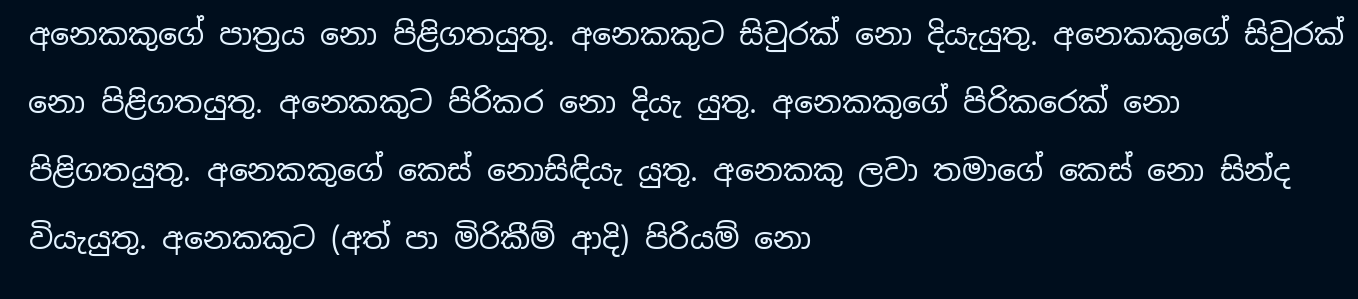අනෙකකුගේ පාත්‍රය නො පිළිගතයුතු. අනෙකකුට සිවුරක් නො දියැයුතු. අනෙකකුගේ සිවුරක් නො පිළිගතයුතු. අනෙකකුට පිරිකර නො දියැ යුතු. අනෙකකුගේ පිරිකරෙක් නො පිළිගතයුතු. අනෙකකුගේ කෙස් නොසිඳියැ යුතු. අනෙකකු ලවා තමාගේ කෙස් නො සින්ද වියැයුතු. අනෙකකුට (අත් පා මිරිකීම් ආදි) පිරියම් නො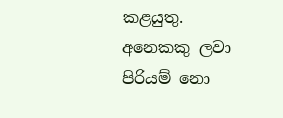කළයුතු. අනෙකකු ලවා පිරියම් නො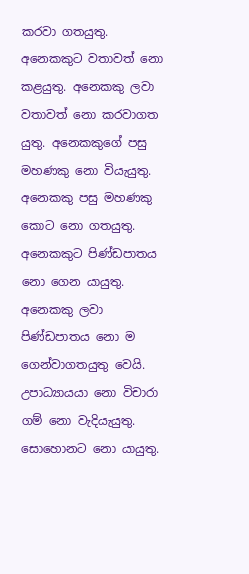කරවා ගතයුතු. අනෙකකුට වතාවත් නො කළයුතු. අනෙකකු ලවා වතාවත් නො කරවාගත යුතු. අනෙකකුගේ පසු මහණකු නො වියැයුතු. අනෙකකු පසු මහණකු කොට නො ගතයුතු. අනෙකකුට පිණ්ඩපාතය නො ගෙන යායුතු. අනෙකකු ලවා පිණ්ඩපාතය නො ම ගෙන්වාගතයුතු වෙයි.
උපාධ්‍යායයා නො විචාරා ගම් නො වැදියැයුතු. සොහොනට නො යායුතු.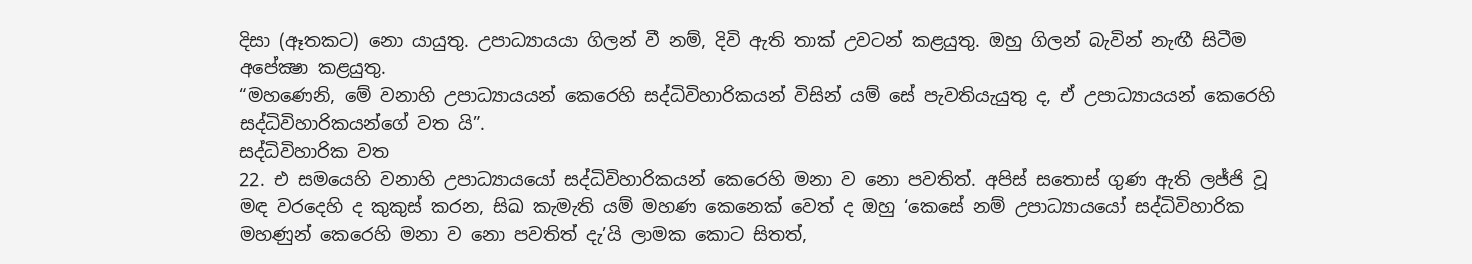දිසා (ඈතකට) නො යායුතු. උපාධ්‍යායයා ගිලන් වී නම්, දිවි ඇති තාක් උවටන් කළයුතු. ඔහු ගිලන් බැවින් නැඟී සිටීම අපේක්‍ෂා කළයුතු.
“මහණෙනි, මේ වනාහි උපාධ්‍යායයන් කෙරෙහි සද්ධිවිහාරිකයන් විසින් යම් සේ පැවතියැයුතු ද, ඒ උපාධ්‍යායයන් කෙරෙහි සද්ධිවිහාරිකයන්ගේ වත යි”.
සද්ධිවිහාරික වත
22. එ සමයෙහි වනාහි උපාධ්‍යායයෝ සද්ධිවිහාරිකයන් කෙරෙහි මනා ව නො පවතිත්. අපිස් සතොස් ගුණ ඇති ලජ්ජි වූ මඳ වරදෙහි ද කුකුස් කරන, සිඛ කැමැති යම් මහණ කෙනෙක් වෙත් ද ඔහු ‘කෙසේ නම් උපාධ්‍යායයෝ සද්ධිවිහාරික මහණුන් කෙරෙහි මනා ව නො පවතිත් දැ’යි ලාමක කොට සිතත්,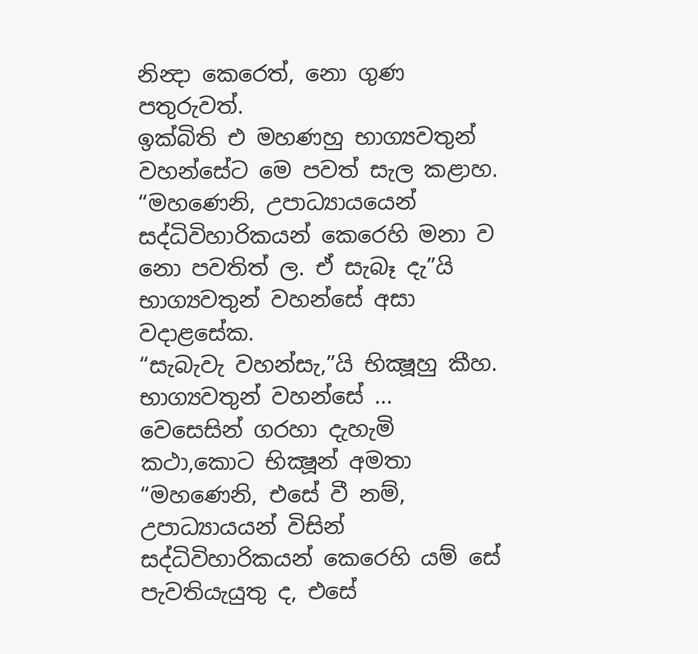නින්‍දා කෙරෙත්, නො ගුණ පතුරුවත්.
ඉක්බිති එ මහණහු භාග්‍යවතුන් වහන්සේට මෙ පවත් සැල කළාහ. “මහණෙනි, උපාධ්‍යායයෙන් සද්ධිවිහාරිකයන් කෙරෙහි මනා ව නො පවතිත් ල. ඒ සැබෑ දැ”යි භාග්‍යවතුන් වහන්සේ අසා වදාළසේක.
“සැබැවැ වහන්සැ,”යි භික්‍ෂූහු කීහ. භාග්‍යවතුන් වහන්සේ ... වෙසෙසින් ගරහා දැහැමි කථා,කොට භික්‍ෂූන් අමතා “මහණෙනි, එසේ වී නම්, උපාධ්‍යායයන් විසින් සද්ධිවිහාරිකයන් කෙරෙහි යම් සේ පැවතියැයුතු ද, එසේ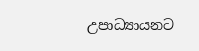උපාධ්‍යායනට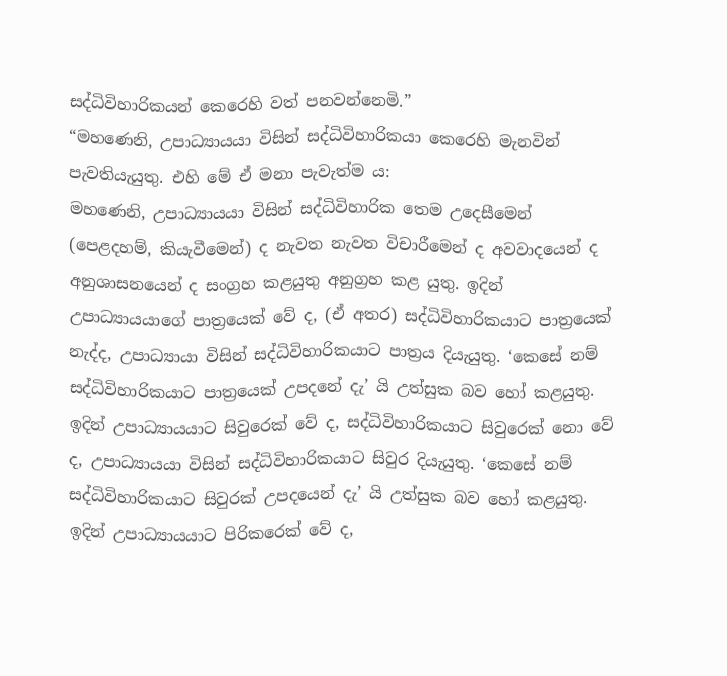සද්ධිවිහාරිකයන් කෙරෙහි වත් පනවන්නෙමි.”
“මහණෙනි, උපාධ්‍යායයා විසින් සද්ධිවිහාරිකයා කෙරෙහි මැනවින් පැවතියැයුතු. එහි මේ ඒ මනා පැවැත්ම ය:
මහණෙනි, උපාධ්‍යායයා විසින් සද්ධිවිහාරික තෙම උදෙසීමෙන් (පෙළදහම්, කියැවීමෙන්) ද නැවත නැවත විචාරීමෙන් ද අවවාදයෙන් ද අනුශාසනයෙන් ද සංග්‍රහ කළයුතු අනුග්‍රහ කළ යුතු. ඉදින් උපාධ්‍යායයාගේ පාත්‍රයෙක් වේ ද, (ඒ අතර) සද්ධිවිහාරිකයාට පාත්‍රයෙක් නැද්ද, උපාධ්‍යායා විසින් සද්ධිවිහාරිකයාට පාත්‍රය දියැයුතු. ‘කෙසේ නම් සද්ධිවිහාරිකයාට පාත්‍රයෙක් උපදනේ දැ’ යි උත්සුක බව හෝ කළයුතු. ඉදින් උපාධ්‍යායයාට සිවුරෙක් වේ ද, සද්ධිවිහාරිකයාට සිවුරෙක් නො වේ ද, උපාධ්‍යායයා විසින් සද්ධිවිහාරිකයාට සිවුර දියැයුතු. ‘කෙසේ නම් සද්ධිවිහාරිකයාට සිවුරක් උපදයෙන් දැ’ යි උත්සුක බව හෝ කළයුතු. ඉදින් උපාධ්‍යායයාට පිරිකරෙක් වේ ද,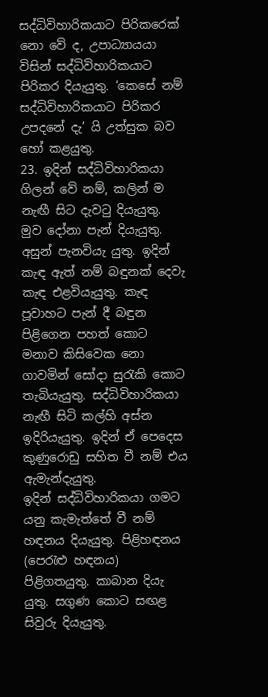සද්ධිවිහාරිකයාට පිරිකරෙක් නො වේ ද, උපාධ්‍යායයා විසින් සද්ධිවිහාරිකයාට පිරිකර දියැයුතු. ‘කෙසේ නම් සද්ධිවිහාරිකයාට පිරිකර උපදනේ දැ’ යි උත්සුක බව හෝ කළයුතු.
23. ඉදින් සද්ධිවිහාරිකයා ගිලන් වේ නම්, කලින් ම නැඟී සිට දැවටු දියැයුතු. මුව දෝනා පැන් දියැයුතු. අසුන් පැනවියැ යුතු. ඉදින් කැඳ ඇත් නම් බඳුනක් දෙවැ කැඳ එළවියැයුතු. කැඳ පූවාහට පැන් දී බඳුන පිළිගෙන පහත් කොට මනාව කිසිවෙක නො ගාවමින් සෝදා සුරැකි කොට තැබියැයුතු. සද්ධිවිහාරිකයා නැඟී සිටි කල්හි අස්න ඉදිරියැයුතු. ඉදින් ඒ පෙදෙස කුණුරොඩු සහිත වී නම් එය ඇමැන්දැයුතු.
ඉදින් සද්ධිවිහාරිකයා ගමට යනු කැමැත්තේ වී නම් හඳනය දියැයුතු. පිළිහඳනය (පෙරැළු හඳනය) පිළිගතයුතු. කාබාන දියැ යුතු. සගුණ කොට සඟළ සිවුරු දියැයුතු.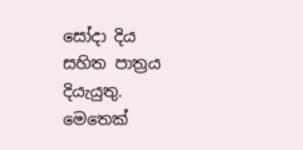සෝදා දිය සහිත පාත්‍රය දියැයුතු. මෙතෙක්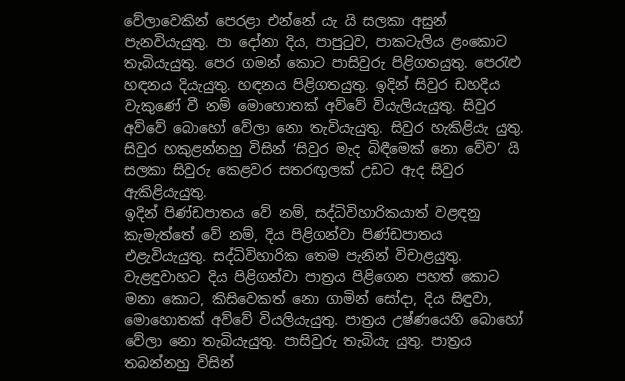වේලාවෙකින් පෙරළා එන්නේ යැ යි සලකා අසුන් පැනවියැයුතු. පා දෝනා දිය, පාපුටුව, පාකටැලිය ළංකොට තැබියැයුතු. පෙර ගමන් කොට පාසිවුරු පිළිගතයුතු. පෙරැළු හඳනය දියැයුතු. හඳනය පිළිගතයුතු. ඉදින් සිවුර ඩහදිය වැකුණේ වී නම් මොහොතක් අව්වේ වියැලියැයුතු. සිවුර අව්වේ බොහෝ වේලා නො තැවියැයුතු. සිවුර හැකිළියැ යුතු. සිවුර හකුළන්නහු විසින් ‘සිවුර මැද බිඳීමෙක් නො වේව’ යි සලකා සිවුරු කෙළවර සතරඟුලක් උඩට ඇද සිවුර ඇකිළියැයුතු.
ඉදින් පිණ්ඩපාතය වේ නම්, සද්ධිවිහාරිකයාත් වළඳනු කැමැත්තේ වේ නම්, දිය පිළිගන්වා පිණ්ඩපාතය එළැවියැයුතු. සද්ධිවිහාරික තෙම පැනින් විචාළයුතු. වැළඳුවාහට දිය පිළිගන්වා පාත්‍රය පිළිගෙන පහත් කොට මනා කොට, කිසිවෙකත් නො ගාමින් සෝදා, දිය සිඳුවා, මොහොතක් අව්වේ වියලියැයුතු. පාත්‍රය උෂ්ණයෙහි බොහෝ වේලා නො තැබියැයුතු. පාසිවුරු තැබියැ යුතු. පාත්‍රය තබන්නහු විසින්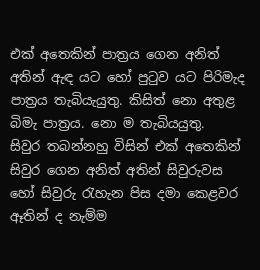එක් අතෙකින් පාත්‍රය ගෙන අනිත් අතින් ඇඳ යට හෝ පුටුව යට පිරිමැද පාත්‍රය තැබියැයුතු. කිසිත් නො අතුළ බිමැ පාත්‍රය. නො ම තැබියයුතු.
සිවුර තබන්නහු විසින් එක් අතෙකින් සිවුර ගෙන අනිත් අතින් සිවුරුවස හෝ සිවුරු රැහැන පිස දමා කෙළවර ඈතින් ද නැම්ම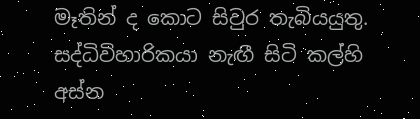මෑතින් ද කොට සිවුර තැබියයුතු. සද්ධිවිහාරිකයා නැඟී සිටි කල්හි අස්න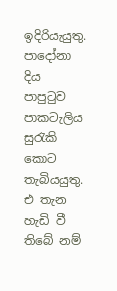ඉදිරියැයුතු. පාදෝනා දිය පාපුටුව පාකටැලිය සුරැකි කොට තැබියයුතු. එ තැන හැඩි වී තිබේ නම්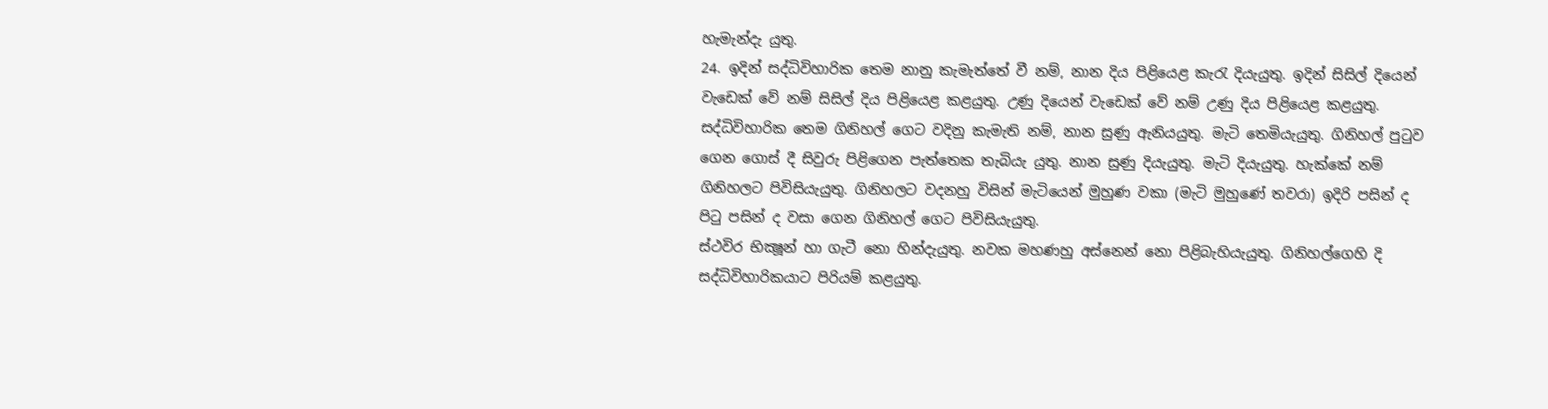හැමැන්දැ යුතු.
24. ඉදින් සද්ධිවිහාරික තෙම නානු කැමැත්තේ වී නම්, නාන දිය පිළියෙළ කැරැ දියැයුතු. ඉදින් සිසිල් දියෙන් වැඩෙක් වේ නම් සිසිල් දිය පිළියෙළ කළයුතු. උණු දියෙන් වැඩෙක් වේ නම් උණු දිය පිළියෙළ කළයුතු. සද්ධිවිහාරික තෙම ගිනිහල් ගෙට වදිනු කැමැති නම්, නාන සුණු ඇනියයුතු. මැටි තෙමියැයුතු. ගිනිහල් පුටුව ගෙන ගොස් දී සිවුරු පිළිගෙන පැත්තෙක තැබියැ යුතු. නාන සුණු දියැයුතු. මැටි දියැයුතු. හැක්කේ නම් ගිනිහලට පිවිසියැයුතු. ගිනිහලට වදනහු විසින් මැටියෙන් මුහුණ වකා (මැටි මුහුණේ තවරා) ඉදිරි පසින් ද පිටු පසින් ද වසා ගෙන ගිනිහල් ගෙට පිවිසියැයුතු.
ස්ථවිර භික්‍ෂූන් හා ගැටී නො හින්දැයුතු. නවක මහණහු අස්නෙන් නො පිළිබැහියැයුතු. ගිනිහල්ගෙහි දි සද්ධිවිහාරිකයාට පිරියම් කළයුතු.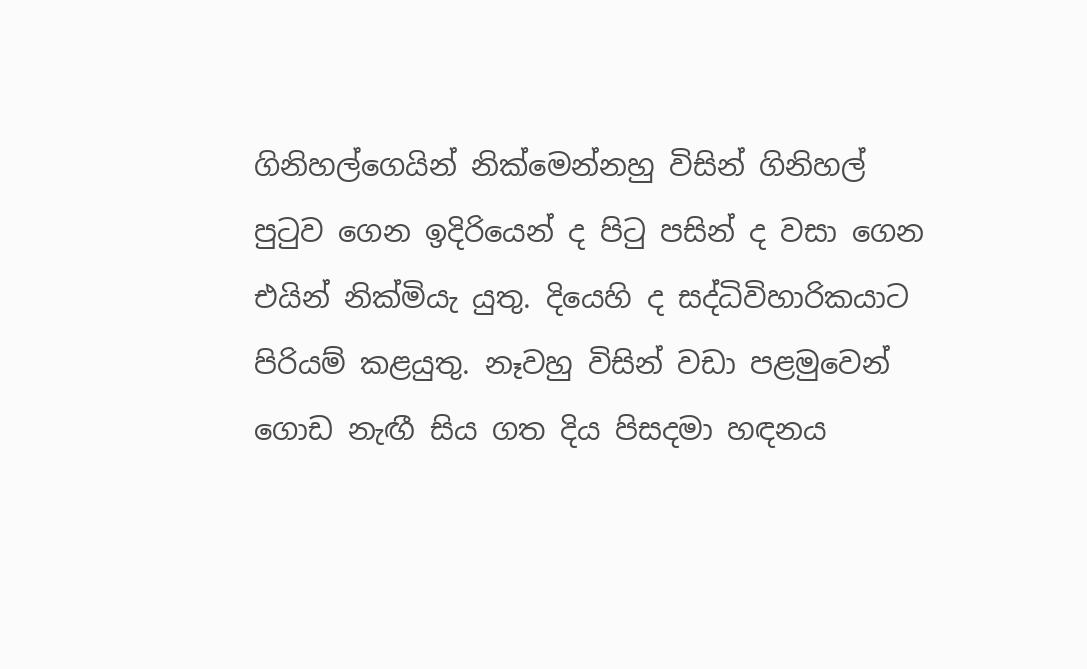ගිනිහල්ගෙයින් නික්මෙන්නහු විසින් ගිනිහල් පුටුව ගෙන ඉදිරියෙන් ද පිටු පසින් ද වසා ගෙන එයින් නික්මියැ යුතු. දියෙහි ද සද්ධිවිහාරිකයාට පිරියම් කළයුතු. නෑවහු විසින් වඩා පළමුවෙන් ගොඩ නැඟී සිය ගත දිය පිසදමා හඳනය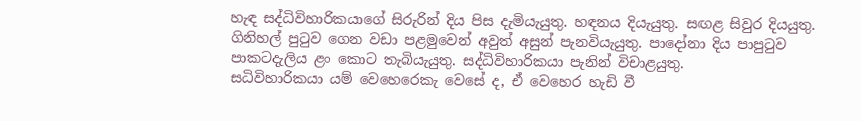හැඳ සද්ධිවිහාරිකයාගේ සිරුරින් දිය පිස දැමියැයුතු. හඳනය දියැයුතු. සඟළ සිවුර දියයුතු. ගිනිහල් පුටුව ගෙන වඩා පළමුවෙන් අවුත් අසුන් පැනවියැයුතු. පාදෝනා දිය පාපුටුව පාකටදැලිය ළං කොට තැබියැයුතු. සද්ධිවිහාරිකයා පැනින් විචාළයුතු.
සධිවිහාරිකයා යම් වෙහෙරෙකැ වෙසේ ද, ඒ වෙහෙර හැඩි වී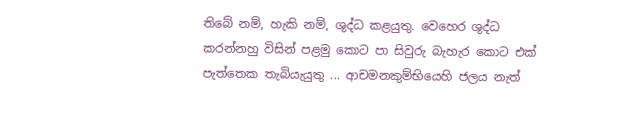තිබේ නම්, හැකි නම්, ශුද්ධ කළයුතු. වෙහෙර ශුද්ධ කරන්නහු විසින් පළමු කොට පා සිවුරු බැහැර කොට එක් පැත්තෙක තැබියැයුතු ... ආචමනකුම්භියෙහි ජලය නැත්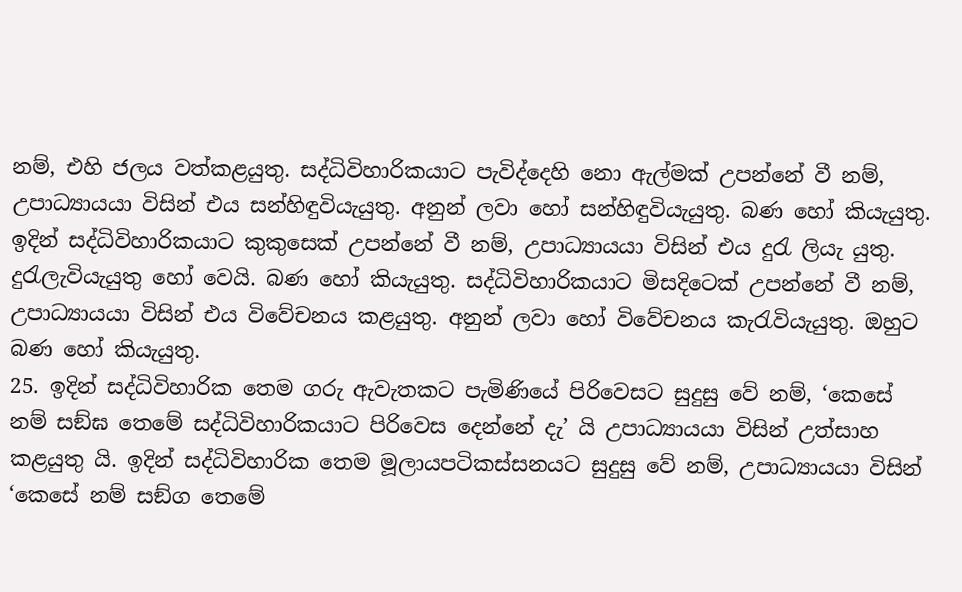නම්, එහි ජලය වත්කළයුතු. සද්ධිවිහාරිකයාට පැවිද්දෙහි නො ඇල්මක් උපන්නේ වී නම්, උපාධ්‍යායයා විසින් එය සන්හිඳුවියැයුතු. අනුන් ලවා හෝ සන්හිඳුවියැයුතු. බණ හෝ කියැයුතු. ඉදින් සද්ධිවිහාරිකයාට කුකුසෙක් උපන්නේ වී නම්, උපාධ්‍යායයා විසින් එය දුරැ ලියැ යුතු. දුරැලැවියැයුතු හෝ වෙයි. බණ හෝ කියැයුතු. සද්ධිවිහාරිකයාට මිසදිටෙක් උපන්නේ වී නම්, උපාධ්‍යායයා විසින් එය විවේචනය කළයුතු. අනුන් ලවා හෝ විවේචනය කැරැවියැයුතු. ඔහුට බණ හෝ කියැයුතු.
25. ඉදින් සද්ධිවිහාරික තෙම ගරු ඇවැතකට පැමිණියේ පිරිවෙසට සුදුසු වේ නම්, ‘කෙසේ නම් සඞ්ඝ තෙමේ සද්ධිවිහාරිකයාට පිරිවෙස දෙන්නේ දැ’ යි උපාධ්‍යායයා විසින් උත්සාහ කළයුතු යි. ඉදින් සද්ධිවිහාරික තෙම මූලායපටිකස්සනයට සුදුසු වේ නම්, උපාධ්‍යායයා විසින් ‘කෙසේ නම් සඞ්ග තෙමේ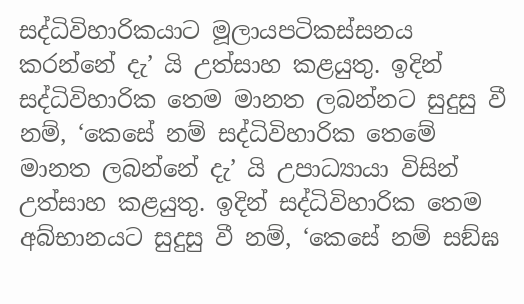සද්ධිවිහාරිකයාට මූලායපටිකස්සනය කරන්නේ දැ’ යි උත්සාහ කළයුතු. ඉදින් සද්ධිවිහාරික තෙම මානත ලබන්නට සුදුසු වී නම්, ‘කෙසේ නම් සද්ධිවිහාරික තෙමේ මානත ලබන්නේ දැ’ යි උපාධ්‍යායා විසින් උත්සාහ කළයුතු. ඉදින් සද්ධිවිහාරික තෙම අබ්භානයට සුදුසු වී නම්, ‘කෙසේ නම් සඞ්ඝ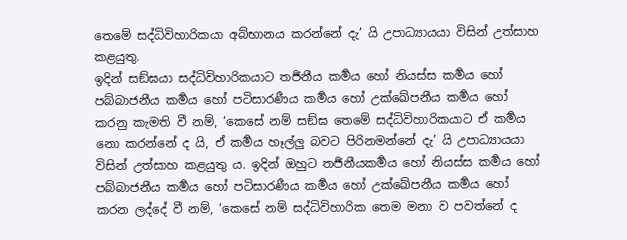තෙමේ සද්ධිවිහාරිකයා අබ්භානය කරන්නේ දැ’ යි උපාධ්‍යායයා විසින් උත්සාහ කළයුතු.
ඉදින් සඞ්ඝයා සද්ධිවිහාරිකයාට තර්‍ජනීය කර්‍මය හෝ නියස්ස කර්‍මය හෝ පබ්බාජනීය කර්‍මය හෝ පටිසාරණීය කර්‍මය හෝ උක්ඛේපනීය කර්‍මය හෝ කරනු කැමති වී නම්, ‘කෙසේ නම් සඞ්ඝ තෙමේ සද්ධිවිහාරිකයාට ඒ කර්‍මය නො කරන්නේ ද යි, ඒ කර්‍මය හෑල්ලු බවට පිරිනමන්නේ දැ’ යි උපාධ්‍යායයා විසින් උත්සාහ කළයුතු ය. ඉදින් ඔහුට තර්‍ජනීයකර්‍මය හෝ නියස්ස කර්‍මය හෝ පබ්බාජනීය කර්‍මය හෝ පටිසාරණීය කර්‍මය හෝ උක්ඛේපනීය කර්‍මය හෝ කරන ලද්දේ වී නම්, ‘කෙසේ නම් සද්ධිවිහාරික තෙම මනා ව පවත්නේ ද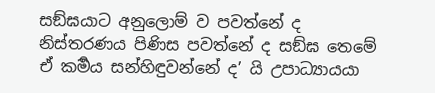සඞ්ඝයාට අනුලොම් ව පවත්නේ ද නිස්තරණය පිණිස පවත්නේ ද සඞ්ඝ තෙමේ ඒ කර්‍මය සන්හිඳුවන්නේ ද’ යි උපාධ්‍යායයා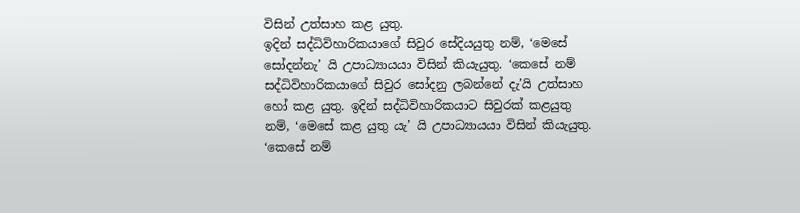විසින් උත්සාහ කළ යුතු.
ඉදින් සද්ධිවිහාරිකයාගේ සිවුර සේදියයුතු නම්, ‘මෙසේ සෝදන්නැ’ යි උපාධ්‍යායයා විසින් කියැයුතු. ‘කෙසේ නම් සද්ධිවිහාරිකයාගේ සිවුර සෝදනු ලබන්නේ දැ’යි උත්සාහ හෝ කළ යුතු. ඉදින් සද්ධිවිහාරිකයාට සිවුරක් කළයුතු නම්, ‘මෙසේ කළ යුතු යැ’ යි උපාධ්‍යායයා විසින් කියැයුතු. ‘කෙසේ නම්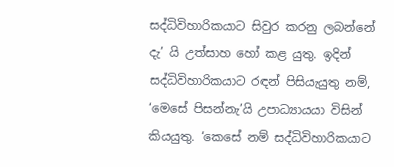සද්ධිවිහාරිකයාට සිවුර කරනු ලබන්නේ දැ’ යි උත්සාහ හෝ කළ යුතු. ඉදින් සද්ධිවිහාරිකයාට රඳන් පිසියැයුතු නම්, ‘මෙසේ පිසන්නැ’යි උපාධ්‍යායයා විසින් කියයුතු. ‘කෙසේ නම් සද්ධිවිහාරිකයාට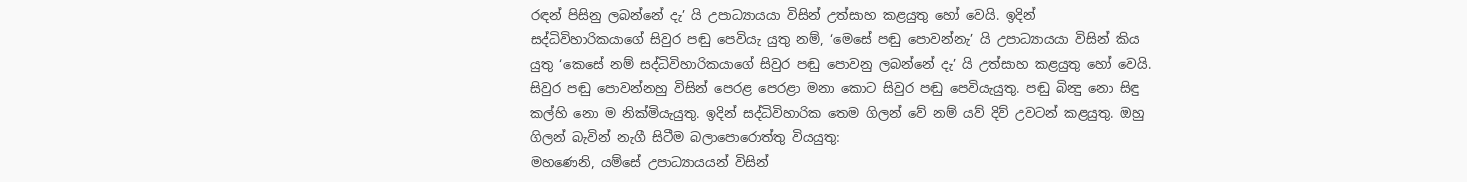රඳන් පිසිනු ලබන්නේ දැ’ යි උපාධ්‍යායයා විසින් උත්සාහ කළයුතු හෝ වෙයි. ඉදින් සද්ධිවිහාරිකයාගේ සිවුර පඬු පෙවියැ යුතු නම්, ‘මෙසේ පඬු පොවන්නැ’ යි උපාධ්‍යායයා විසින් කිය යුතු ‘කෙසේ නම් සද්ධිවිහාරිකයාගේ සිවුර පඬු පොවනු ලබන්නේ දැ’ යි උත්සාහ කළයුතු හෝ වෙයි. සිවුර පඬු පොවන්නහු විසින් පෙරළ පෙරළා මනා කොට සිවුර පඬු පෙවියැයුතු. පඬු බින්‍දු නො සිඳු කල්හි නො ම නික්මියැයුතු. ඉදින් සද්ධිවිහාරික තෙම ගිලන් වේ නම් යව් දිව් උවටන් කළයුතු. ඔහු ගිලන් බැවින් නැගී සිටීම බලාපොරොත්තු වියයුතු:
මහණෙනි, යම්සේ උපාධ්‍යායයන් විසින්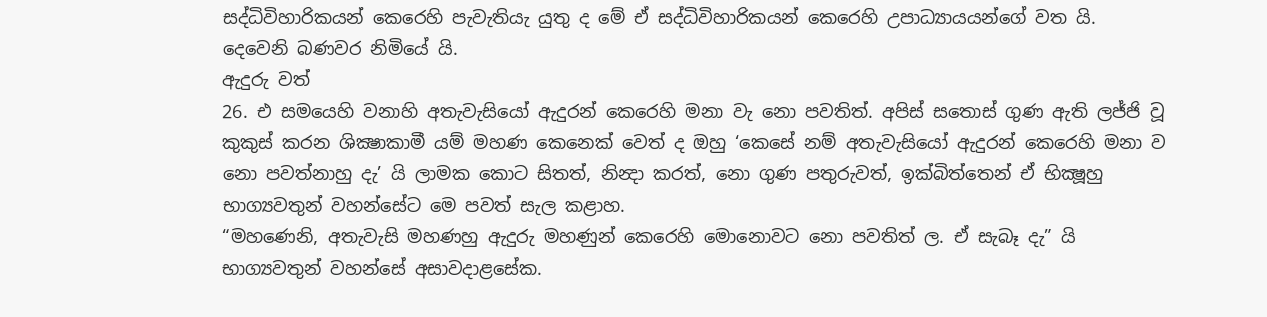සද්ධිවිහාරිකයන් කෙරෙහි පැවැතියැ යුතු ද මේ ඒ සද්ධිවිහාරිකයන් කෙරෙහි උපාධ්‍යායයන්ගේ වත යි.
දෙවෙනි බණවර නිමියේ යි.
ඇදුරු වත්
26. එ සමයෙහි වනාහි අතැවැසියෝ ඇදුරන් කෙරෙහි මනා වැ නො පවතිත්. අපිස් සතොස් ගුණ ඇති ලජ්ජි වූ කුකුස් කරන ශික්‍ෂාකාමී යම් මහණ කෙනෙක් වෙත් ද ඔහු ‘කෙසේ නම් අතැවැසියෝ ඇදුරන් කෙරෙහි මනා ව නො පවත්නාහු දැ’ යි ලාමක කොට සිතත්, නින්‍දා කරත්, නො ගුණ පතුරුවත්, ඉක්බිත්තෙන් ඒ භික්‍ෂූහු භාග්‍යවතුන් වහන්සේට මෙ පවත් සැල කළාහ.
“මහණෙනි, අතැවැසි මහණහු ඇදුරු මහණුන් කෙරෙහි මොනොවට නො පවතිත් ල. ඒ සැබෑ දැ” යි භාග්‍යවතුන් වහන්සේ අසාවදාළසේක.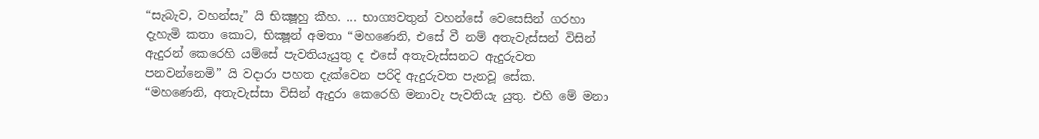“සැබැව, වහන්සැ” යි භික්‍ෂූහු කීහ. ... භාග්‍යවතුන් වහන්සේ වෙසෙසින් ගරහා දැහැමි කතා කොට, භික්‍ෂූන් අමතා “මහණෙනි, එසේ වී නම් අතැවැස්සන් විසින් ඇදුරන් කෙරෙහි යම්සේ පැවතියැයුතු ද එසේ අතැවැස්සනට ඇදුරුවත පනවන්නෙමි” යි වදාරා පහත දැක්වෙන පරිදි ඇදුරුවත පැනවූ සේක.
“මහණෙනි, අතැවැස්සා විසින් ඇදුරා කෙරෙහි මනාවැ පැවතියැ යුතු. එහි මේ මනා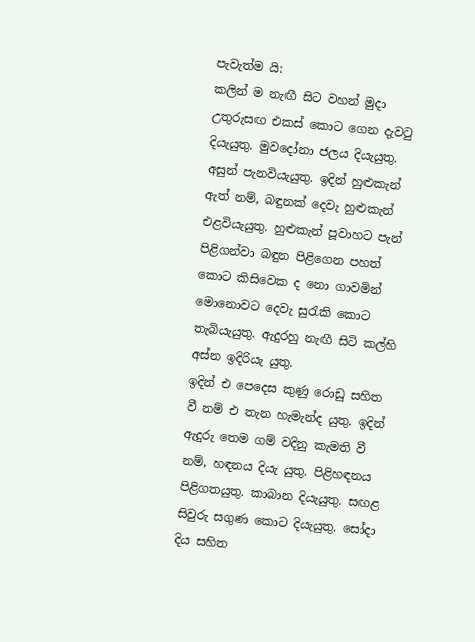පැවැත්ම යි:
කලින් ම නැඟී සිට වහන් මුදා උතුරුසඟ එකස් කොට ගෙන දැවටු දියැයුතු. මුවදෝනා ජලය දියැයුතු. අසුන් පැනවියැයුතු. ඉදින් හුළුකැන් ඇත් නම්, බඳුනක් දෙවැ හුළුකැන් එළවියැයුතු. හුළුකැන් පූවාහට පැන් පිළිගන්වා බඳුන පිළිගෙන පහත් කොට කිසිවෙක ද නො ගාවමින් මොනොවට දෙවැ සුරැකි කොට තැබියැයුතු. ඇදුරහු නැඟී සිටි කල්හි අස්න ඉදිරියැ යුතු.
ඉදින් එ පෙදෙස කුණු රොඩු සහිත වී නම් එ තැන හැමැන්ද යුතු. ඉදින් ඇදුරු තෙම ගම් වදිනු කැමති වී නම්, හඳනය දියැ යුතු. පිළිහඳනය පිළිගතයුතු. කාබාන දියැයුතු. සඟළ සිවුරු සගුණ කොට දියැයුතු. සෝදා දිය සහිත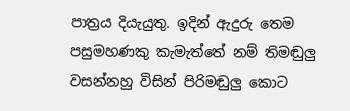පාත්‍රය දියැයුතු. ඉදින් ඇදුරු තෙම පසුමහණකු කැමැත්තේ නම් තිමඬුලු වසන්නහු විසින් පිරිමඬුලු කොට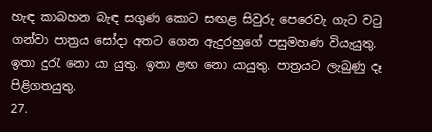හැඳ කාබහන බැඳ සගුණ කොට සඟළ සිවුරු පෙරෙවැ ගැට වටු ගන්වා පාත්‍රය සෝදා අතට ගෙන ඇදුරහුගේ පසුමහණ වියැයුතු. ඉතා දුරැ නො යා යුතු. ඉතා ළඟ නො යායුතු. පාත්‍රයට ලැබුණු දෑ පිළිගතයුතු.
27.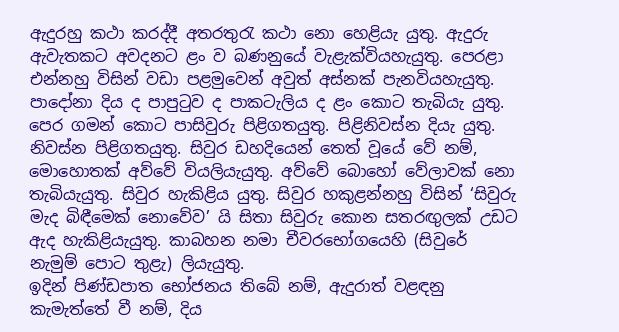ඇදුරහු කථා කරද්දී අතරතුරැ කථා නො හෙළියැ යුතු. ඇදුරු ඇවැතකට අවදනට ළං ව බණනුයේ වැළැක්වියහැයුතු. පෙරළා එන්නහු විසින් වඩා පළමුවෙන් අවුත් අස්නක් පැනවියහැයුතු. පාදෝනා දිය ද පාපුටුව ද පාකටැලිය ද ළං කොට තැබියැ යුතු. පෙර ගමන් කොට පාසිවුරු පිළිගතයුතු. පිළිනිවස්න දියැ යුතු. නිවස්න පිළිගතයුතු. සිවුර ඩහදියෙන් තෙත් වූයේ වේ නම්, මොහොතක් අව්වේ වියලියැයුතු. අව්වේ බොහෝ වේලාවක් නො තැබියැයුතු. සිවුර හැකිළිය යුතු. සිවුර හකුළන්නහු විසින් ‘සිවුරු මැද බිඳීමෙක් නොවේව’ යි සිතා සිවුරු කොන සතරඟුලක් උඩට ඇද හැකිළියැයුතු. කාබහන නමා චීවරභෝගයෙහි (සිවුරේ නැමුම් පොට තුළැ) ලියැයුතු.
ඉදින් පිණ්ඩපාත භෝජනය තිබේ නම්, ඇදුරාත් වළඳනු කැමැත්තේ වී නම්, දිය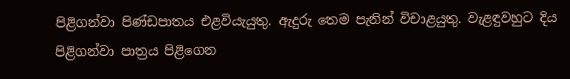පිළිගන්වා පිණ්ඩපාතය එළවියැයුතු. ඇදුරු තෙම පැනින් විචාළයුතු. වැළඳුවහුට දිය පිළිගන්වා පාත්‍රය පිළිගෙන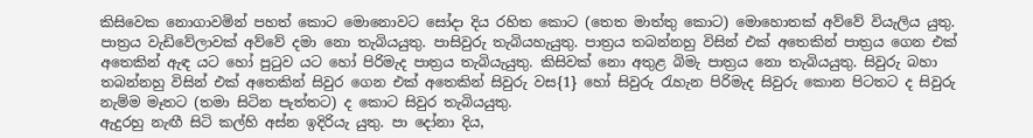කිසිවෙක නොගාවමින් පහත් කොට මොනොවට සෝදා දිය රහිත කොට (තෙත මාත්තු කොට) මොහොතක් අව්වේ වියැලිය යුතු. පාත්‍රය වැඩිවේලාවක් අව්වේ දමා නො තැබියයුතු. පාසිවුරු තැබියහැයුතු. පාත්‍රය තබන්නහු විසින් එක් අතෙකින් පාත්‍රය ගෙන එක් අතෙකින් ඇඳ යට හෝ පුටුව යට හෝ පිරිමැද පාත්‍රය තැබියැයුතු. කිසිවක් නො අතුළ බිමැ පාත්‍රය නො තැබියයුතු. සිවුරු බහා තබන්නහු විසින් එක් අතෙකින් සිවුර ගෙන එක් අතෙකින් සිවුරු වස{1} හෝ සිවුරු රැහැන පිරිමැද සිවුරු කොන පිටතට ද සිවුරු නැම්ම මෑතට (තමා සිටින පැත්තට) ද කොට සිවුර තැබියයුතු.
ඇදුරහු නැඟී සිටි කල්හි අස්න ඉදිරියැ යුතු. පා දෝනා දිය,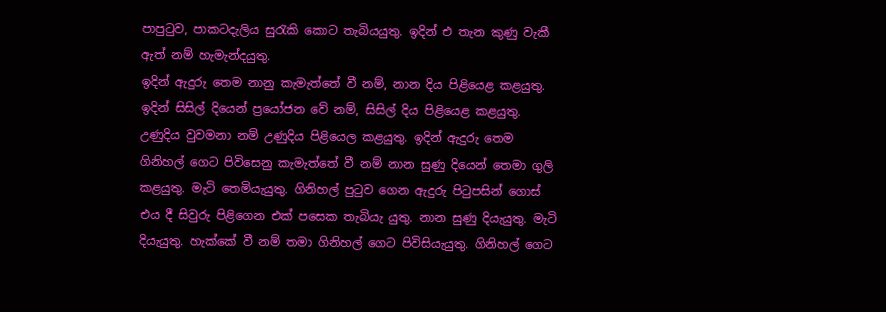පාපුටුව, පාකටදැලිය සුරැකි කොට තැබියයුතු. ඉදින් එ තැන කුණු වැකී ඇත් නම් හැමැන්දයුතු.
ඉදින් ඇදුරු තෙම නානු කැමැත්තේ වී නම්, නාන දිය පිළියෙළ කළයුතු. ඉදින් සිසිල් දියෙන් ප්‍රයෝජන වේ නම්, සිසිල් දිය පිළියෙළ කළයුතු. උණුදිය වුවමනා නම් උණුදිය පිළියෙල කළයුතු. ඉදින් ඇදුරු තෙම ගිනිහල් ගෙට පිවිසෙනු කැමැත්තේ වී නම් නාන සුණු දියෙන් තෙමා ගුලි කළයුතු. මැටි තෙමියැයුතු. ගිනිහල් පුටුව ගෙන ඇදුරු පිටුපසින් ගොස් එය දී සිවුරු පිළිගෙන එක් පසෙක තැබියැ යුතු. නාන සුණු දියැයුතු. මැටි දියැයුතු. හැක්කේ වී නම් තමා ගිනිහල් ගෙට පිවිසියැයුතු. ගිනිහල් ගෙට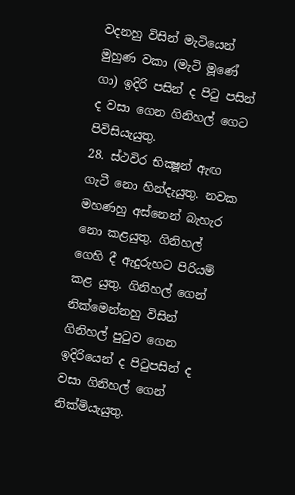වදනහු විසින් මැටියෙන් මුහුණ වකා (මැටි මූණේ ගා) ඉදිරි පසින් ද පිටු පසින් ද වසා ගෙන ගිනිහල් ගෙට පිවිසියැයුතු.
28. ස්ථවිර භික්‍ෂූන් ඇඟ ගැටී නො හින්දැයුතු. නවක මහණහු අස්නෙන් බැහැර නො කළයුතු. ගිනිහල් ගෙහි දී ඇදුරුහට පිරියම් කළ යුතු. ගිනිහල් ගෙන් නික්මෙන්නහු විසින් ගිනිහල් පුටුව ගෙන ඉදිරියෙන් ද පිටුපසින් ද වසා ගිනිහල් ගෙන් නික්මියැයුතු.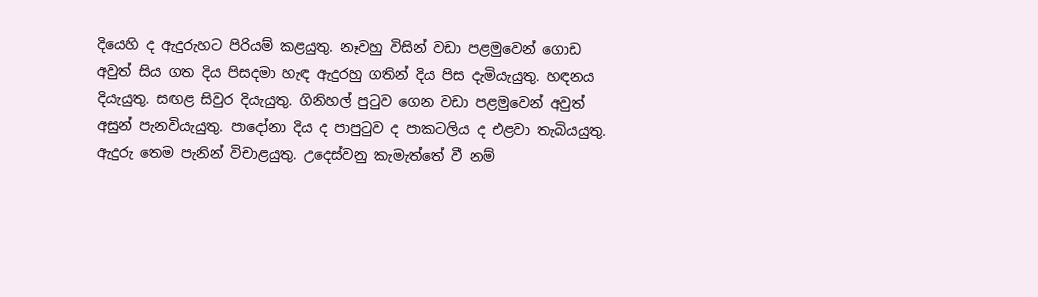දියෙහි ද ඇදුරුහට පිරියම් කළයුතු. නෑවහු විසින් වඩා පළමුවෙන් ගොඩ අවුත් සිය ගත දිය පිසදමා හැඳ ඇදුරහු ගතින් දිය පිස දැමියැයුතු. හඳනය දියැයුතු. සඟළ සිවුර දියැයුතු. ගිනිහල් පුටුව ගෙන වඩා පළමුවෙන් අවුත් අසුන් පැනවියැයුතු. පාදෝනා දිය ද පාපුටුව ද පාකටලිය ද එළවා තැබියයුතු. ඇදුරු තෙම පැනින් විචාළයුතු. උදෙස්වනු කැමැත්තේ වී නම්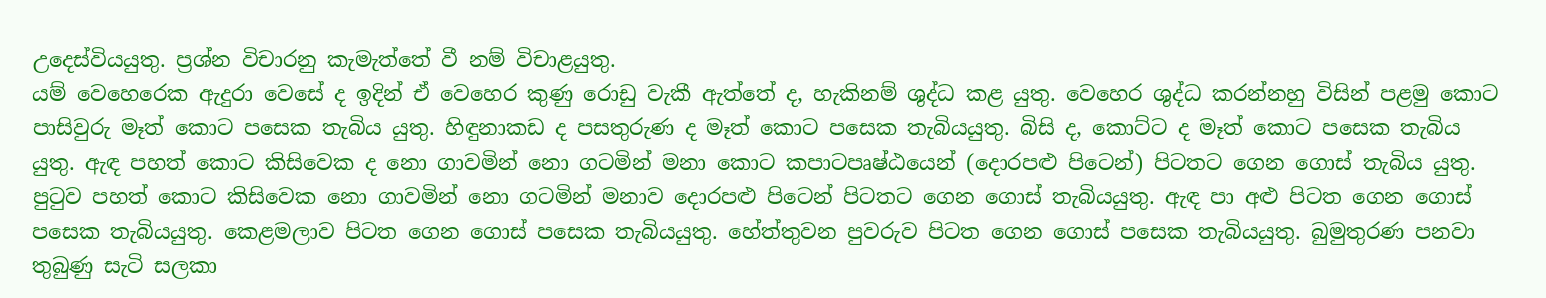උදෙස්වියයුතු. ප්‍රශ්න විචාරනු කැමැත්තේ වී නම් විචාළයුතු.
යම් වෙහෙරෙක ඇදුරා වෙසේ ද ඉදින් ඒ වෙහෙර කුණු රොඩු වැකී ඇත්තේ ද, හැකිනම් ශුද්ධ කළ යුතු. වෙහෙර ශුද්ධ කරන්නහු විසින් පළමු කොට පාසිවුරු මෑත් කොට පසෙක තැබිය යුතු. හිඳුනාකඩ ද පසතුරුණ ද මෑත් කොට පසෙක තැබියයුතු. බිසි ද, කොට්ට ද මෑත් කොට පසෙක තැබිය යුතු. ඇඳ පහත් කොට කිසිවෙක ද නො ගාවමින් නො ගටමින් මනා කොට කපාටපෘෂ්ඨයෙන් (දොරපළු පිටෙන්) පිටතට ගෙන ගොස් තැබිය යුතු. පුටුව පහත් කොට කිසිවෙක නො ගාවමින් නො ගටමින් මනාව දොරපළු පිටෙන් පිටතට ගෙන ගොස් තැබියයුතු. ඇඳ පා අළු පිටත ගෙන ගොස් පසෙක තැබියයුතු. කෙළමලාව පිටත ගෙන ගොස් පසෙක තැබියයුතු. හේත්තුවන පුවරුව පිටත ගෙන ගොස් පසෙක තැබියයුතු. බුමුතුරණ පනවා තුබුණු සැටි සලකා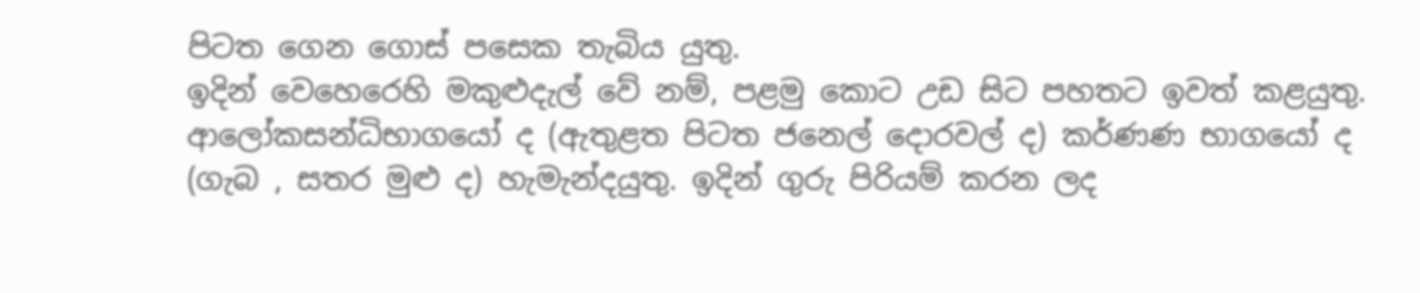පිටත ගෙන ගොස් පසෙක තැබිය යුතු.
ඉදින් වෙහෙරෙහි මකුළුදැල් වේ නම්, පළමු කොට උඩ සිට පහතට ඉවත් කළයුතු. ආලෝකසන්ධිභාගයෝ ද (ඇතුළත පිටත ජනෙල් දොරවල් ද) කර්ණණ භාගයෝ ද (ගැබ , සතර මුළු ද) හැමැන්දයුතු. ඉදින් ගුරු පිරියම් කරන ලද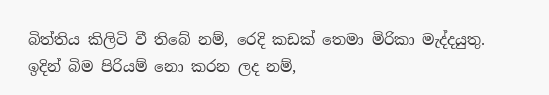බිත්තිය කිලිටි වී තිබේ නම්, රෙදි කඩක් තෙමා මිරිකා මැද්දයුතු. ඉදින් බිම පිරියම් නො කරන ලද නම්,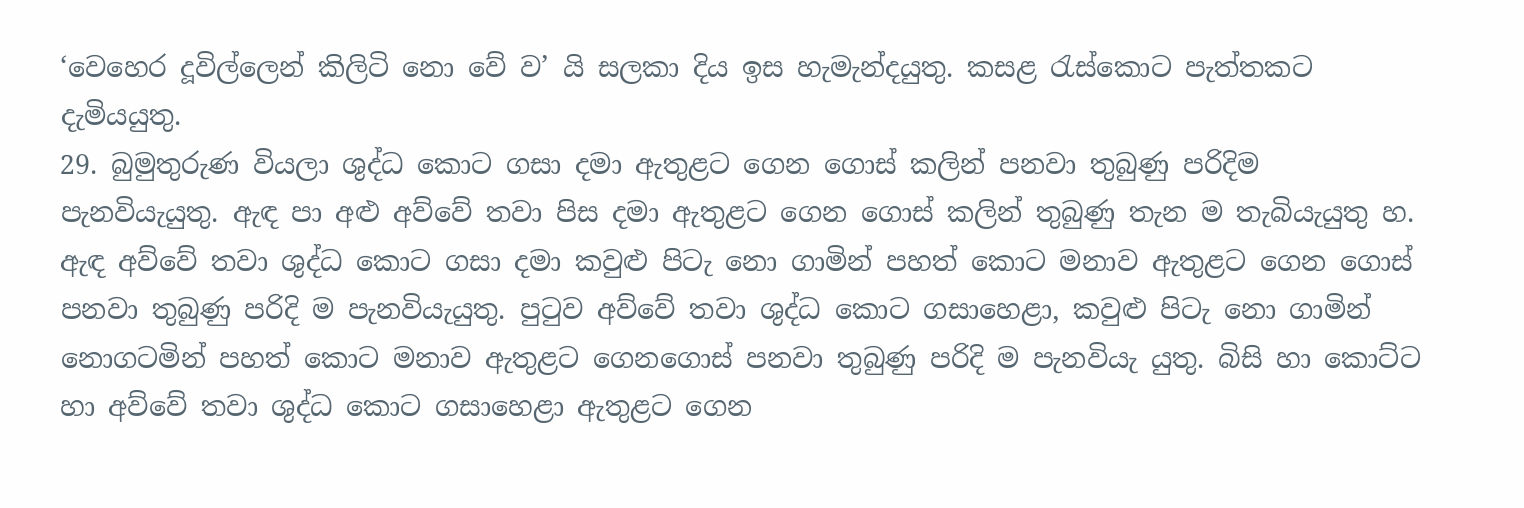‘වෙහෙර දූවිල්ලෙන් කිලිටි නො වේ ව’ යි සලකා දිය ඉස හැමැන්දයුතු. කසළ රැස්කොට පැත්තකට දැමියයුතු.
29. බුමුතුරුණ වියලා ශුද්ධ කොට ගසා දමා ඇතුළට ගෙන ගොස් කලින් පනවා තුබුණු පරිදිම පැනවියැයුතු. ඇඳ පා අළු අව්වේ තවා පිස දමා ඇතුළට ගෙන ගොස් කලින් තුබුණු තැන ම තැබියැයුතු හ. ඇඳ අව්වේ තවා ශුද්ධ කොට ගසා දමා කවුළු පිටැ නො ගාමින් පහත් කොට මනාව ඇතුළට ගෙන ගොස් පනවා තුබුණු පරිදි ම පැනවියැයුතු. පුටුව අව්වේ තවා ශුද්ධ කොට ගසාහෙළා, කවුළු පිටැ නො ගාමින් නොගටමින් පහත් කොට මනාව ඇතුළට ගෙනගොස් පනවා තුබුණු පරිදි ම පැනවියැ යුතු. බිසි හා කොට්ට හා අව්වේ තවා ශුද්ධ කොට ගසාහෙළා ඇතුළට ගෙන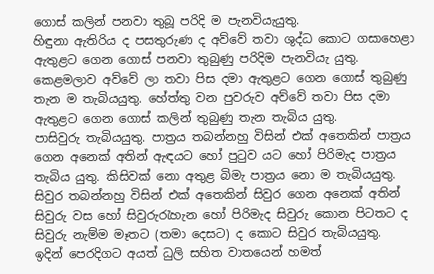ගොස් කලින් පනවා තුබූ පරිදි ම පැනවියැයුතු.
හිඳුනා ඇතිරිය ද පසතුරුණ ද අව්වේ තවා ශුද්ධ කොට ගසාහෙළා ඇතුළට ගෙන ගොස් පනවා තුබුණු පරිදිම පැනවියැ යුතු. කෙළමලාව අව්වේ ලා තවා පිස දමා ඇතුළට ගෙන ගොස් තුබුණු තැන ම තැබියයුතු. හේත්තු වන පුවරුව අව්වේ තවා පිස දමා ඇතුළට ගෙන ගොස් කලින් තුබුණු තැන තැබිය යුතු.
පාසිවුරු තැබියයුතු. පාත්‍රය තබන්නහු විසින් එක් අතෙකින් පාත්‍රය ගෙන අනෙක් අතින් ඇඳයට හෝ පුටුව යට හෝ පිරිමැද පාත්‍රය තැබිය යුතු. කිසිවක් නො අතුළ බිමැ පාත්‍රය නො ම තැබියයුතු. සිවුර තබන්නහු විසින් එක් අතෙකින් සිවුර ගෙන අනෙක් අතින් සිවුරු වස හෝ සිවුරුරැහැන හෝ පිරිමැද සිවුරු කොන පිටතට ද සිවුරු නැම්ම මෑතට (තමා දෙසට) ද කොට සිවුර තැබියයුතු.
ඉදින් පෙරදිගට අයත් ධුලි සහිත වාතයෙන් හමත්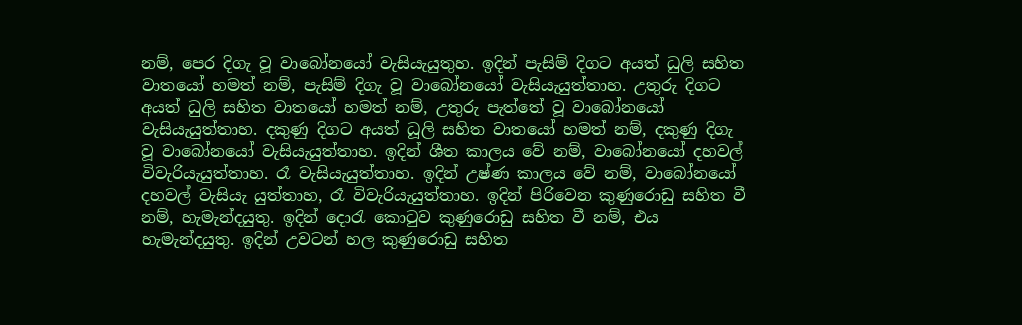නම්, පෙර දිගැ වූ වාබෝනයෝ වැසියැයුතුහ. ඉදින් පැසිම් දිගට අයත් ධුලි සහිත වාතයෝ හමත් නම්, පැසිම් දිගැ වූ වාබෝනයෝ වැසියැයුත්තාහ. උතුරු දිගට අයත් ධුලි සහිත වාතයෝ හමත් නම්, උතුරු පැත්තේ වූ වාබෝනයෝ වැසියැයුත්තාහ. දකුණු දිගට අයත් ධූලි සහිත වාතයෝ හමත් නම්, දකුණු දිගැ වූ වාබෝනයෝ වැසියැයුත්තාහ. ඉදින් ශීත කාලය වේ නම්, වාබෝනයෝ දහවල් විවැරියැයුත්තාහ. රෑ වැසියැයුත්තාහ. ඉදින් උෂ්ණ කාලය වේ නම්, වාබෝනයෝ දහවල් වැසියැ යුත්තාහ, රෑ විවැරියැයුත්තාහ. ඉදින් පිරිවෙන කුණුරොඩු සහිත වී නම්, හැමැන්දයුතු. ඉදින් දොරැ කොටුව කුණුරොඩු සහිත වී නම්, එය හැමැන්දයුතු. ඉදින් උවටන් හල කුණුරොඩු සහිත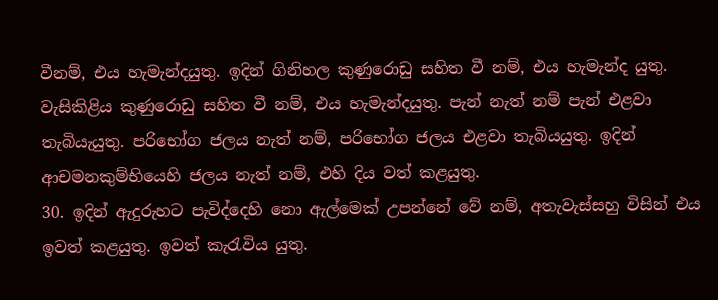වීනම්, එය හැමැන්දයුතු. ඉදින් ගිනිහල කුණුරොඩු සහිත වී නම්, එය හැමැන්ද යුතු. වැසිකිළිය කුණුරොඩු සහිත වී නම්, එය හැමැන්දයුතු. පැන් නැත් නම් පැන් එළවා තැබියැයුතු. පරිභෝග ජලය නැත් නම්, පරිභෝග ජලය එළවා තැබියයුතු. ඉදින් ආචමනකුම්භියෙහි ජලය නැත් නම්, එහි දිය වත් කළයුතු.
30. ඉදින් ඇදුරුහට පැවිද්දෙහි නො ඇල්මෙක් උපන්නේ වේ නම්, අතැවැස්සහු විසින් එය ඉවත් කළයුතු. ඉවත් කැරැවිය යුතු.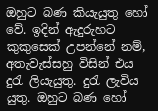ඔහුට බණ කියැයුතු හෝ වේ. ඉදින් ඇදුරුහට කුකුසෙක් උපන්නේ නම්, අතැවැස්සහු විසින් එය දුරැ ලියැයුතු. දුරැ ලැවිය යුතු. ඔහුට බණ හෝ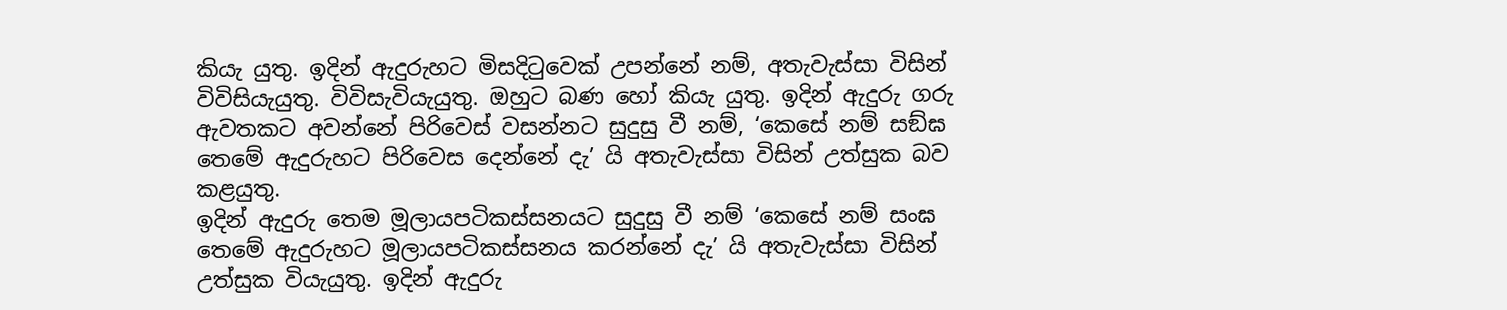කියැ යුතු. ඉදින් ඇදුරුහට මිසදිටුවෙක් උපන්නේ නම්, අතැවැස්සා විසින් විවිසියැයුතු. විවිසැවියැයුතු. ඔහුට බණ හෝ කියැ යුතු. ඉදින් ඇදුරු ගරු ඇවතකට අවන්නේ පිරිවෙස් වසන්නට සුදුසු වී නම්, ‘කෙසේ නම් සඞ්ඝ තෙමේ ඇදුරුහට පිරිවෙස දෙන්නේ දැ’ යි අතැවැස්සා විසින් උත්සුක බව කළයුතු.
ඉදින් ඇදුරු තෙම මූලායපටිකස්සනයට සුදුසු වී නම් ‘කෙසේ නම් සංඝ තෙමේ ඇදුරුහට මූලායපටිකස්සනය කරන්නේ දැ’ යි අතැවැස්සා විසින් උත්සුක වියැයුතු. ඉදින් ඇදුරු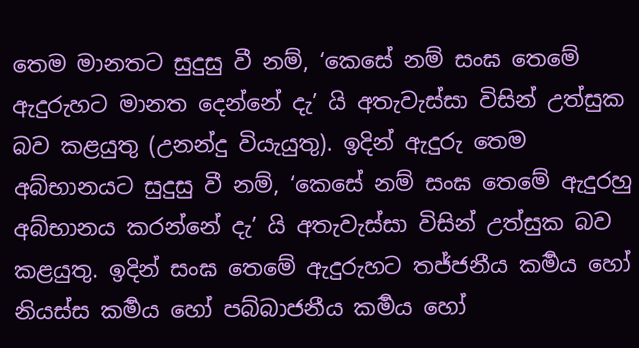තෙම මානතට සුදුසු වී නම්, ‘කෙසේ නම් සංඝ තෙමේ ඇදුරුහට මානත දෙන්නේ දැ’ යි අතැවැස්සා විසින් උත්සුක බව කළයුතු (උනන්දු වියැයුතු). ඉදින් ඇදුරු තෙම අබ්භානයට සුදුසු වී නම්, ‘කෙසේ නම් සංඝ තෙමේ ඇදුරහු අබ්භානය කරන්නේ දැ’ යි අතැවැස්සා විසින් උත්සුක බව කළයුතු. ඉදින් සංඝ තෙමේ ඇදුරුහට තජ්ජනීය කර්‍මය හෝ නියස්ස කර්‍මය හෝ පබ්බාජනීය කර්‍මය හෝ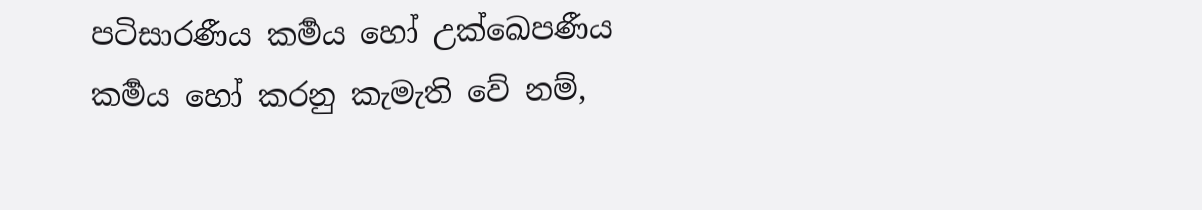පටිසාරණීය කර්‍මය හෝ උක්ඛෙපණීය කර්‍මය හෝ කරනු කැමැති වේ නම්,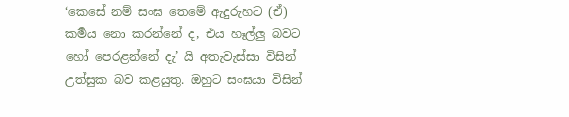‘කෙසේ නම් සංඝ තෙමේ ඇදුරුහට (ඒ) කර්‍මය නො කරන්නේ ද, එය හෑල්ලු බවට හෝ පෙරළන්නේ දැ’ යි අතැවැස්සා විසින් උත්සුක බව කළයුතු. ඔහුට සංඝයා විසින්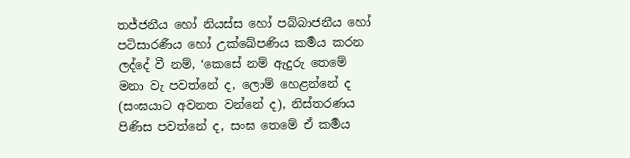තජ්ජනීය හෝ නියස්ස හෝ පබ්බාජනීය හෝ පටිසාරණීය හෝ උක්ඛේපණිය කර්‍මය කරන ලද්දේ වී නම්, ‘කෙසේ නම් ඇදුරු තෙමේ මනා වැ පවත්නේ ද, ලොම් හෙළන්නේ ද (සංඝයාට අවනත වන්නේ ද), නිස්තරණය පිණිස පවත්නේ ද, සංඝ තෙමේ ඒ කර්‍මය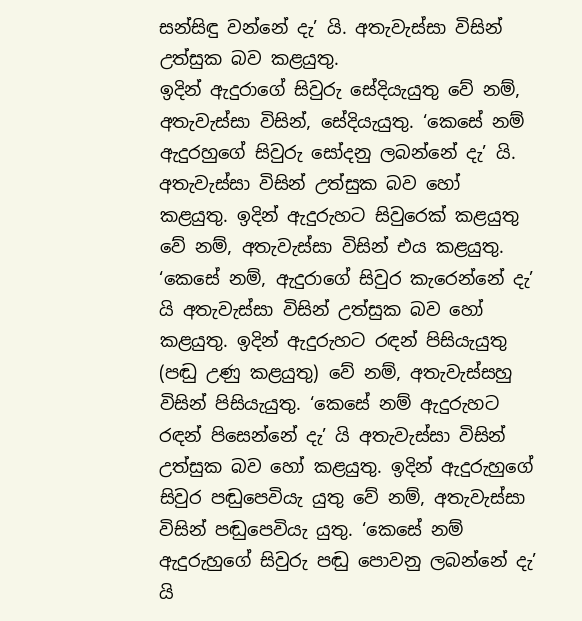සන්සිඳු වන්නේ දැ’ යි. අතැවැස්සා විසින් උත්සුක බව කළයුතු.
ඉදින් ඇදුරාගේ සිවුරු සේදියැයුතු වේ නම්, අතැවැස්සා විසින්, සේදියැයුතු. ‘කෙසේ නම් ඇදුරහුගේ සිවුරු සෝදනු ලබන්නේ දැ’ යි. අතැවැස්සා විසින් උත්සුක බව හෝ කළයුතු. ඉදින් ඇදුරුහට සිවුරෙක් කළයුතු වේ නම්, අතැවැස්සා විසින් එය කළයුතු. ‘කෙසේ නම්, ඇදුරාගේ සිවුර කැරෙන්නේ දැ’ යි අතැවැස්සා විසින් උත්සුක බව හෝ කළයුතු. ඉදින් ඇදුරුහට රඳන් පිසියැයුතු (පඬු උණු කළයුතු) වේ නම්, අතැවැස්සහු විසින් පිසියැයුතු. ‘කෙසේ නම් ඇදුරුහට රඳන් පිසෙන්නේ දැ’ යි අතැවැස්සා විසින් උත්සුක බව හෝ කළයුතු. ඉදින් ඇදුරුහුගේ සිවුර පඬුපෙවියැ යුතු වේ නම්, අතැවැස්සා විසින් පඬුපෙවියැ යුතු. ‘කෙසේ නම් ඇදුරුහුගේ සිවුරු පඬු පොවනු ලබන්නේ දැ’ යි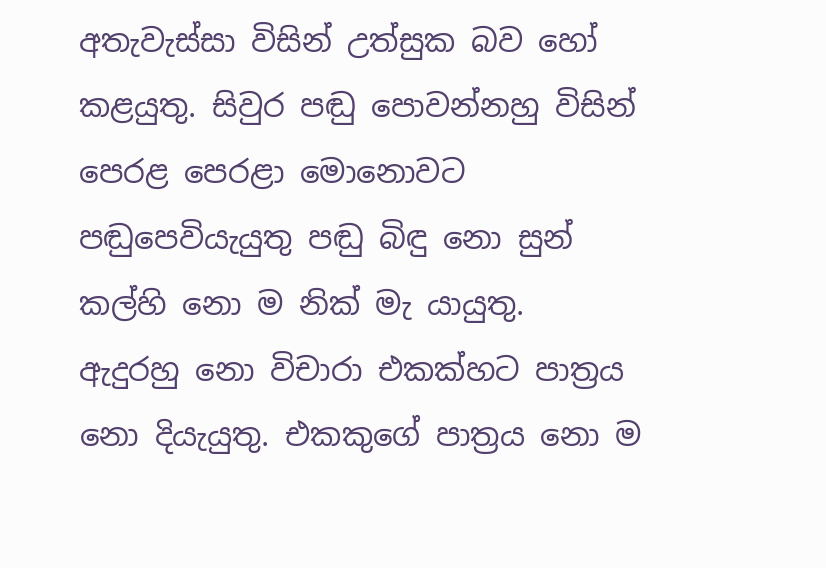අතැවැස්සා විසින් උත්සුක බව හෝ කළයුතු. සිවුර පඬු පොවන්නහු විසින් පෙරළ පෙරළා මොනොවට පඬුපෙවියැයුතු පඬු බිඳු නො සුන් කල්හි නො ම නික් මැ යායුතු.
ඇදුරහු නො විචාරා එකක්හට පාත්‍රය නො දියැයුතු. එකකුගේ පාත්‍රය නො ම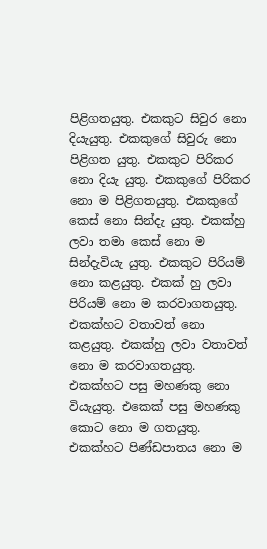පිළිගතයුතු. එකකුට සිවුර නො දියැයුතු. එකකුගේ සිවුරු නො පිළිගත යුතු. එකකුට පිරිකර නො දියැ යුතු. එකකුගේ පිරිකර නො ම පිළිගතයුතු. එකකුගේ කෙස් නො සින්දැ යුතු. එකක්හු ලවා තමා කෙස් නො ම සින්දැවියැ යුතු. එකකුට පිරියම් නො කළයුතු. එකක් හු ලවා පිරියම් නො ම කරවාගතයුතු. එකක්හට වතාවත් නො කළයුතු. එකක්හු ලවා වතාවත් නො ම කරවාගතයුතු. එකක්හට පසු මහණකු නො වියැයුතු. එකෙක් පසු මහණකු කොට නො ම ගතයුතු. එකක්හට පිණ්ඩපාතය නො ම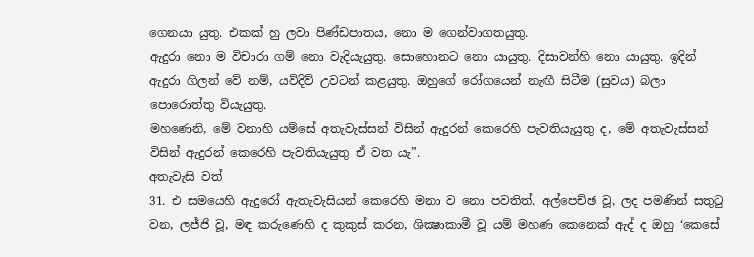ගෙනයා යුතු. එකක් හු ලවා පිණ්ඩපාතය, නො ම ගෙන්වාගතයුතු.
ඇදුරා නො ම විචාරා ගම් නො වැදියැයුතු. සොහොනට නො යායුතු. දිසාවන්හි නො යායුතු. ඉදින් ඇදුරා ගිලන් වේ නම්, යව්දිව් උවටන් කළයුතු. ඔහුගේ රෝගයෙන් නැඟී සිටීම (සුවය) බලා පොරොත්තු වියැයුතු.
මහණෙනි, මේ වනාහි යම්සේ අතැවැස්සන් විසින් ඇදුරන් කෙරෙහි පැවතියැයුතු ද, මේ අතැවැස්සන් විසින් ඇදුරන් කෙරෙහි පැවතියැයුතු ඒ වත යැ”.
අතැවැසි වත්
31. එ සමයෙහි ඇදුරෝ ඇතැවැසියන් කෙරෙහි මනා ව නො පවතිත්. අල්පෙච්ඡ වූ, ලද පමණින් සතුටු වන, ලජ්ජි වූ, මඳ කරුණෙහි ද කුකුස් කරන, ශික්‍ෂාකාමී වූ යම් මහණ කෙනෙක් ඇද් ද ඔහු ‘කෙසේ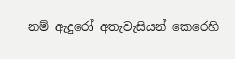නම් ඇදුරෝ අතැවැසියන් කෙරෙහි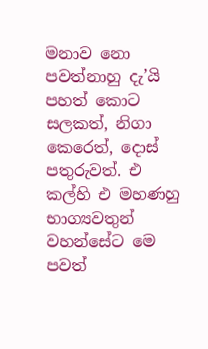මනාව නො පවත්නාහු දැ’යි පහත් කොට සලකත්, නිගා කෙරෙත්, දොස් පතුරුවත්. එ කල්හි එ මහණහු භාග්‍යවතුන් වහන්සේට මෙ පවත්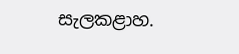සැලකළාහ.